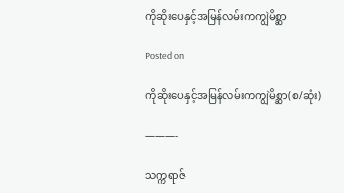ကိုဆိုး‌ပေနှင့်အမြန်လမ်းကကျွဲမိစ္ဆာ

Posted on

ကိုဆိုး‌ပေနှင့်အမြန်လမ်းကကျွဲမိစ္ဆာ(စ/ဆုံး)

———-

သက္ကရာဇ်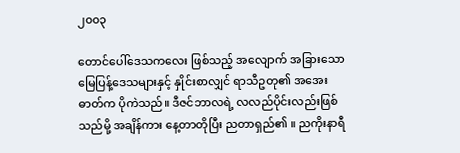၂၀၀၃

တောင်ပေါ်ဒေသကလေး ဖြစ်သည့် အလျောက် အခြားသော မြေပြန့်ဒေသများနှင့် နှိုင်းစာလျှင် ရာသီဥတု၏ အအေးဓာတ်က ပိုကဲသည်။ ဒီဇင်ဘာလရဲ့ လလည်ပိုင်းလည်းဖြစ်သည်မို့ အချိန်ကား နေ့တာတိုပြီး ညတာရှည်၏ ။ ညကိုးနာရီ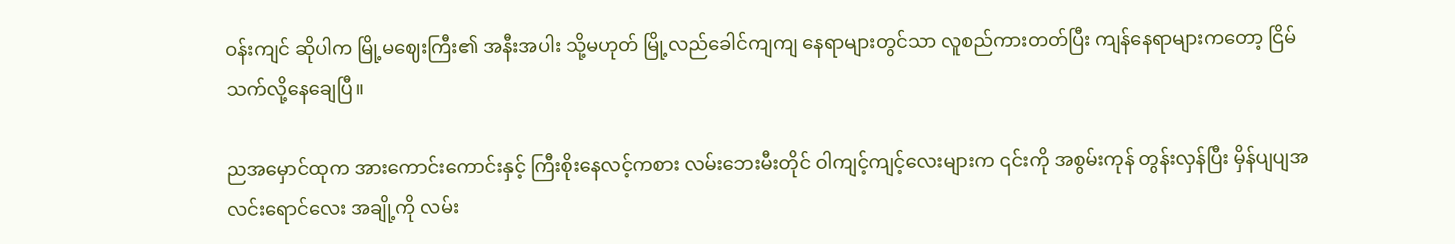ဝန်းကျင် ဆိုပါက မြို့မဈေးကြီး၏ အနီးအပါး သို့မဟုတ် မြို့လည်ခေါင်ကျကျ နေရာများတွင်သာ လူစည်ကားတတ်ပြီး ကျန်နေရာများကတော့ ငြိမ်သက်လို့နေချေပြီ။

ညအမှောင်ထုက အားကောင်းကောင်းနှင့် ကြီးစိုးနေလင့်ကစား လမ်းဘေးမီးတိုင် ဝါကျင့်ကျင့်လေးများက ၎င်းကို အစွမ်းကုန် တွန်းလှန်ပြီး မှိန်ပျပျအလင်းရောင်လေး အချို့ကို လမ်း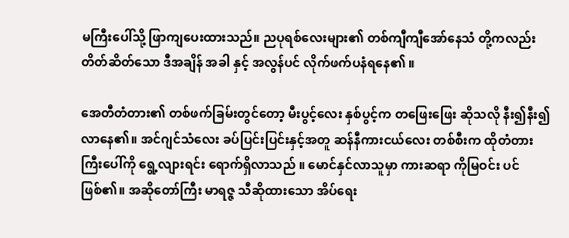မကြီးပေါ်သို့ ဖြာကျပေးထားသည်။ ညပုရစ်လေးများ၏ တစ်ကျီကျီအော်နေသံ တို့ကလည်း တိတ်ဆိတ်သော ဒီအချိန် အခါ နှင့် အလွန်ပင် လိုက်ဖက်ပနံရနေ၏ ။

အေတီတံတား၏ တစ်ဖက်ခြမ်းတွင်တော့ မီးပွင့်လေး နှစ်ပွင့်က တဖြေးဖြေး ဆိုသလို နီး၍နီး၍ လာနေ၏။ အင်ဂျင်သံလေး ခပ်ပြင်းပြင်းနှင့်အတူ ဆန်နီကားငယ်လေး တစ်စီးက ထိုတံတားကြီးပေါ်ကို ရွေ့လျားရင်း ရောက်ရှိလာသည် ။ မောင်နှင်လာသူမှာ ကားဆရာ ကိုမြဝင်း ပင်ဖြစ်၏။ အဆိုတော်ကြီး မာရဇ္ဇ သီဆိုထားသော အိပ်ရေး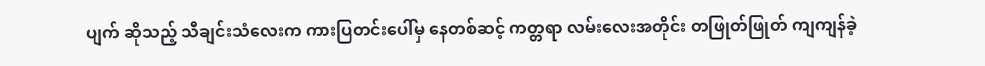ပျက် ဆိုသည့် သီချင်းသံလေးက ကားပြတင်းပေါ်မှ နေတစ်ဆင့် ကတ္တရာ လမ်းလေးအတိုင်း တဖြုတ်ဖြုတ် ကျကျန်ခဲ့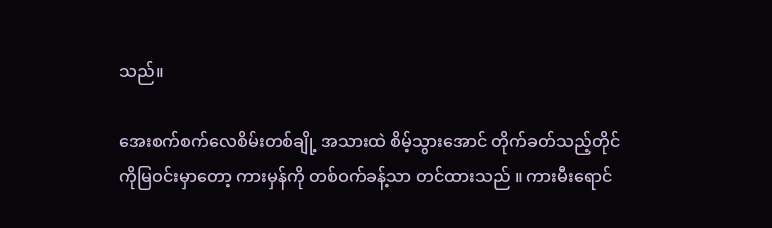သည်။

အေးစက်စက်လေစိမ်းတစ်ချို့ အသားထဲ စိမ့်သွားအောင် တိုက်ခတ်သည့်တိုင် ကိုမြဝင်းမှာတော့ ကားမှန်ကို တစ်ဝက်ခန့်သာ တင်ထားသည် ။ ကားမီးရောင်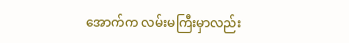အောက်က လမ်းမကြီးမှာလည်း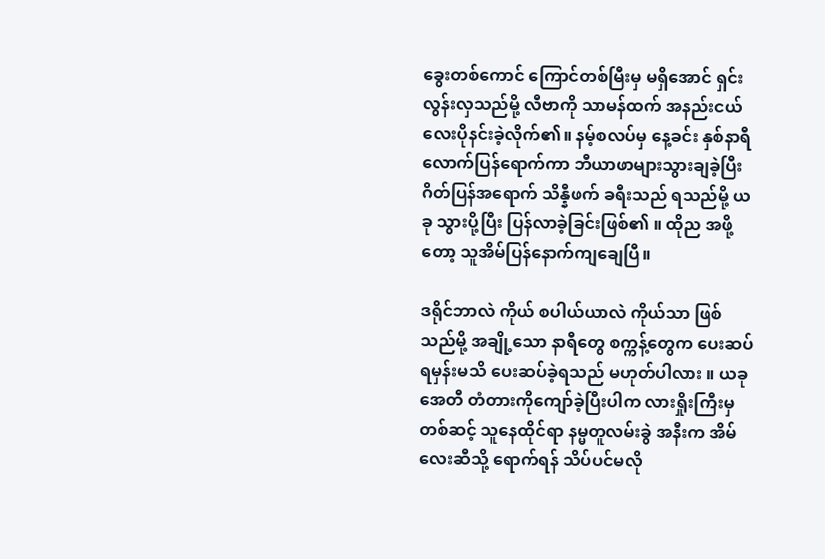ခွေးတစ်ကောင် ကြောင်တစ်မြီးမှ မရှိအောင် ရှင်းလွန်းလှသည်မို့ လီဗာကို သာမန်ထက် အနည်းငယ်လေးပိုနင်းခဲ့လိုက်၏။ နမ့်စလပ်မှ နေ့ခင်း နှစ်နာရီလောက်ပြန်ရောက်ကာ ဘီယာဖာများသွားချခဲ့ပြီး ဂိတ်ပြန်အရောက် သိန္နီဖက် ခရီးသည် ရသည်မို့ ယခု သွားပို့ပြီး ပြန်လာခဲ့ခြင်းဖြစ်၏ ။ ထိုည အဖို့တော့ သူအိမ်ပြန်နောက်ကျချေပြီ။

ဒရိုင်ဘာလဲ ကိုယ် စပါယ်ယာလဲ ကိုယ်သာ ဖြစ်သည်မို့ အချို့သော နာရီတွေ စက္ကန့်တွေက ပေးဆပ်ရမှန်းမသိ ပေးဆပ်ခဲ့ရသည် မဟုတ်ပါလား ။ ယခု အေတီ တံတားကိုကျော်ခဲ့ပြီးပါက လားရှိုးကြီးမှ တစ်ဆင့် သူနေထိုင်ရာ နမ္မတူလမ်းခွဲ အနီးက အိမ်လေးဆီသို့ ရောက်ရန် သိပ်ပင်မလို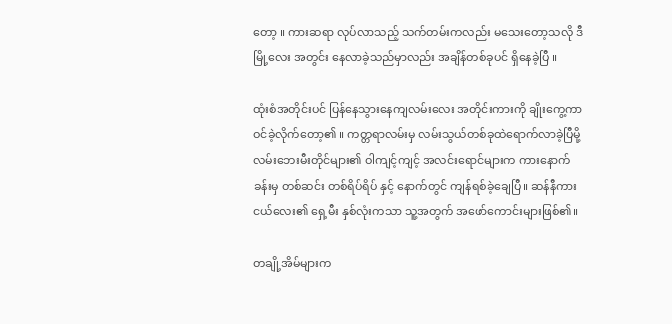တော့ ။ ကားဆရာ လုပ်လာသည့် သက်တမ်းကလည်း မသေးတော့သလို ဒီမြို့လေး အတွင်း နေလာခဲ့သည်မှာလည်း အချိန်တစ်ခုပင် ရှိနေခဲ့ပြီ ။

ထုံးစံအတိုင်းပင် ပြန်နေသွားနေကျလမ်းလေး အတိုင်းကားကို ချိုးကွေ့ကာ ဝင်ခဲ့လိုက်တော့၏ ။ ကတ္တရာလမ်းမှ လမ်းသွယ်တစ်ခုထဲရောက်လာခဲ့ပြီမို့ လမ်းဘေးမီးတိုင်များ၏ ဝါကျင့်ကျင့် အလင်းရောင်များက ကားနောက်ခန်းမှ တစ်ဆင်း တစ်ရိပ်ရိပ် နှင့် နောက်တွင် ကျန်ရစ်ခဲ့ချေပြီ။ ဆန်နီကားငယ်လေး၏ ရှေ့မီး နှစ်လုံးကသာ သူ့အတွက် အဖော်ကောင်းများဖြစ်၏။

တချို့အိမ်များက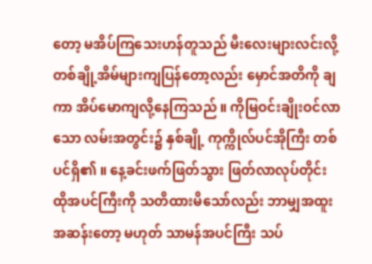တော့ မအိပ်ကြသေးဟန်တူသည် မီးလေးများလင်းလို့ တစ်ချို့အိမ်များကျပြန်တော့လည်း မှောင်အတိကို ချကာ အိပ်မောကျလို့နေကြသည် ။ ကိုမြဝင်းချိုးဝင်လာသော လမ်းအတွင်း၌ နှစ်ချို့ ကုက္ကိုလ်ပင်အိုကြီး တစ်ပင်ရှိ၏ ။ နေ့ခင်းဖက်ဖြတ်သွား ဖြတ်လာလုပ်တိုင်း ထိုအပင်ကြီးကို သတိထားမိသော်လည်း ဘာမျှအထူးအဆန်းတော့ မဟုတ် သာမန်အပင်ကြီး သပ်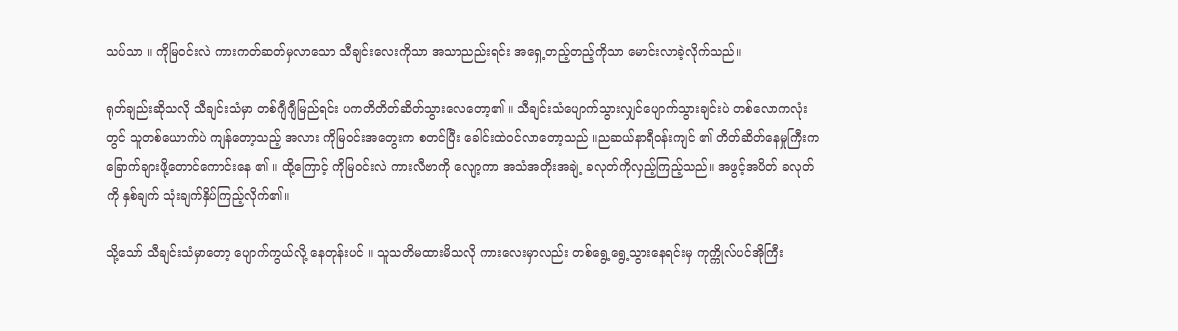သပ်သာ ။ ကိုမြဝင်းလဲ ကားကတ်ဆတ်မှလာသော သီချင်းလေးကိုသာ အသာညည်းရင်း အရှေ့တည့်တည့်ကိုသာ မောင်းလာခဲ့လိုက်သည်။

ရုတ်ချည်းဆိုသလို သီချင်းသံမှာ တစ်ဂျီဂျီမြည်ရင်း ပကတိတိတ်ဆိတ်သွားလေတော့၏ ။ သီချင်းသံပျောက်သွားလျှင်ပျောက်သွားချင်းပဲ တစ်လောကလုံးတွင် သူတစ်ယောက်ပဲ ကျန်တော့သည့် အလား ကိုမြဝင်းအတွေးက စတင်ပြီး ခေါင်းထဲဝင်လာတော့သည် ။ညဆယ်နာရီဝန်းကျင် ၏ တိတ်ဆိတ်နေမှုကြီးက ခြောက်ချားဖို့တောင်ကောင်း‌နေ ၏ ။ ထို့ကြောင့် ကိုမြဝင်းလဲ ကားလီဗာကို လျော့ကာ အသံအတိုးအချဲ့ ခလုတ်ကိုလှည့်ကြည့်သည်။ အဖွင့်အပိတ် ခလုတ်ကို နှစ်ချက် သုံးချက်နှိပ်ကြည့်လိုက်၏။

သို့သော် သီချင်းသံမှာတော့ ပျောက်ကွယ်လို့ နေတုန်းပင် ။ သူသတိမထားမိသလို ကားလေးမှာလည်း တစ်ရွေ့ရွေ့သွားနေရင်းမှ ကုက္ကိုလ်ပင်အိုကြီး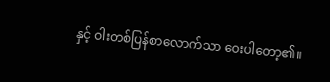နှင့် ဝါးတစ်ပြန်စာလောက်သာ ဝေးပါတော့၏။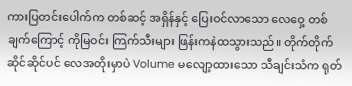ကားပြတင်းပေါက်က တစ်ဆင့် အရှိန်နှင့် ပြေးဝင်လာသော လေဝှေ့ တစ်ချက်ကြောင့် ကိုမြဝင်း ကြက်သီးများ ဖြန်းကနဲထသွားသည်။ တိုက်တိုက်ဆိုင်ဆိုင်ပင် လေအတိုးမှာပဲ Volume မလျော့ထားသော သီချင်းသံက ရုတ်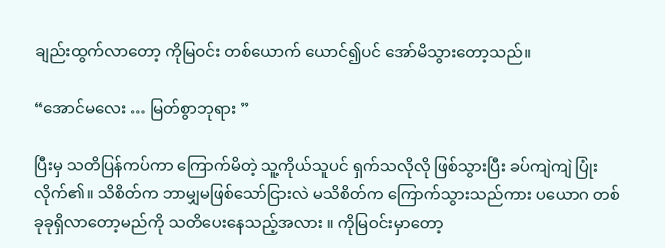ချည်းထွက်လာတော့ ကိုမြဝင်း တစ်ယောက် ယောင်၍ပင် အော်မိသွားတော့သည်။

“အောင်မလေး … မြတ်စွာဘုရား ”

ပြီးမှ သတိပြန်ကပ်ကာ ကြောက်မိတဲ့ သူ့ကိုယ်သူပင် ရှက်သလိုလို ဖြစ်သွားပြီး ခပ်ကျဲကျဲ ပြုံးလိုက်၏။ သိစိတ်က ဘာမျှမဖြစ်သော်ငြားလဲ မသိစိတ်က ကြောက်သွားသည်ကား ပယောဂ တစ်ခုခုရှိလာတော့မည်ကို သတိပေးနေသည့်အလား ။ ကိုမြဝင်းမှာတော့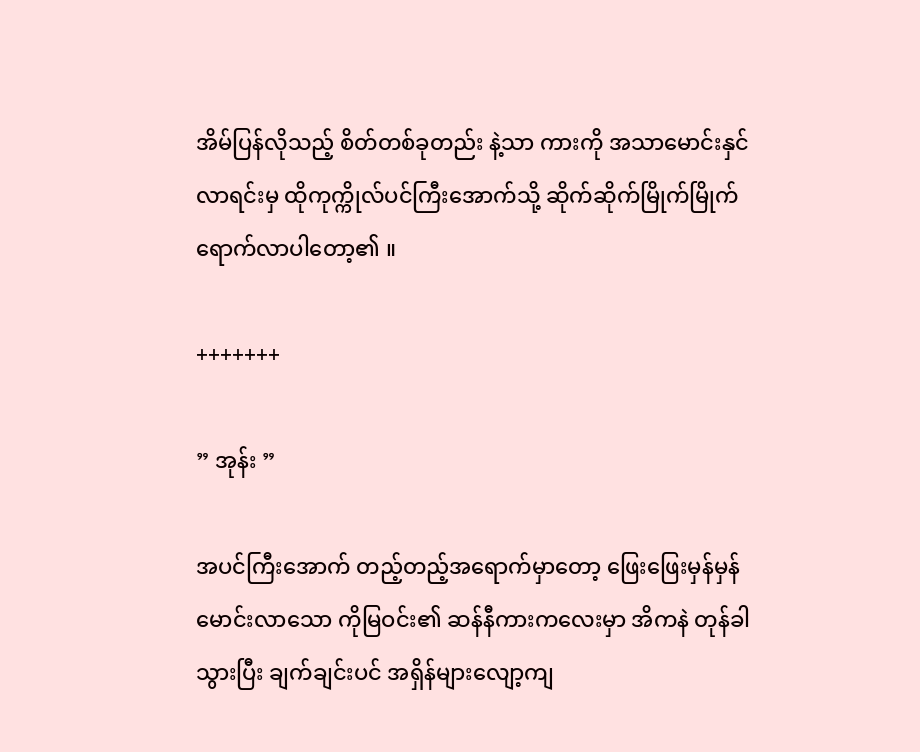အိမ်ပြန်လိုသည့် စိတ်တစ်ခုတည်း နဲ့သာ ကားကို အသာမောင်းနှင်လာရင်းမှ ထိုကုက္ကိုလ်ပင်ကြီးအောက်သို့ ဆိုက်ဆိုက်မြိုက်မြိုက် ရောက်လာပါတော့၏ ။

+++++++

” အုန်း ”

အပင်ကြီးအောက် တည့်တည့်အရောက်မှာတော့ ဖြေးဖြေးမှန်မှန်မောင်းလာသော ကိုမြဝင်း၏ ဆန်နီကားကလေးမှာ အိကနဲ တုန်ခါသွားပြီး ချက်ချင်းပင် အရှိန်များလျော့ကျ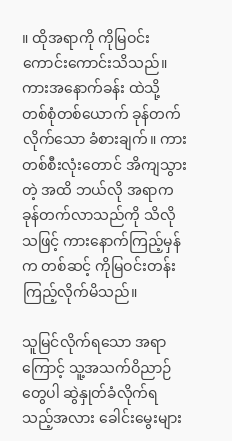။ ထိုအရာကို ကိုမြဝင်းကောင်းကောင်းသိသည်။ ကားအနောက်ခန်း ထဲသို့ တစ်စုံတစ်ယောက် ခုန်တက်လိုက်သော ခံစားချက်။ ကားတစ်စီးလုံးတောင် အိကျသွားတဲ့ အထိ ဘယ်လို အရာက ခုန်တက်လာသည်ကို သိလိုသဖြင့် ကားနောက်ကြည့်မှန်က တစ်ဆင့် ကိုမြဝင်းတန်းကြည့်လိုက်မိသည်။

သူမြင်လိုက်ရသော အရာကြောင့် သူ့အသက်ဝိညာဉ် တွေပါ ဆွဲနှုတ်ခံလိုက်ရသည့်အလား ခေါင်းမွေးများ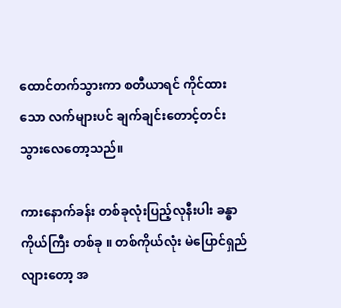ထောင်တက်သွားကာ စတီယာရင် ကိုင်ထားသော လက်များပင် ချက်ချင်းတောင့်တင်းသွား‌လေတော့သည်။

ကားနောက်ခန်း တစ်ခုလုံးပြည့်လုနီးပါး ခန္ဓာကိုယ်ကြီး တစ်ခု ။ တစ်ကိုယ်လုံး မဲပြောင်ရှည်လျားတော့ အ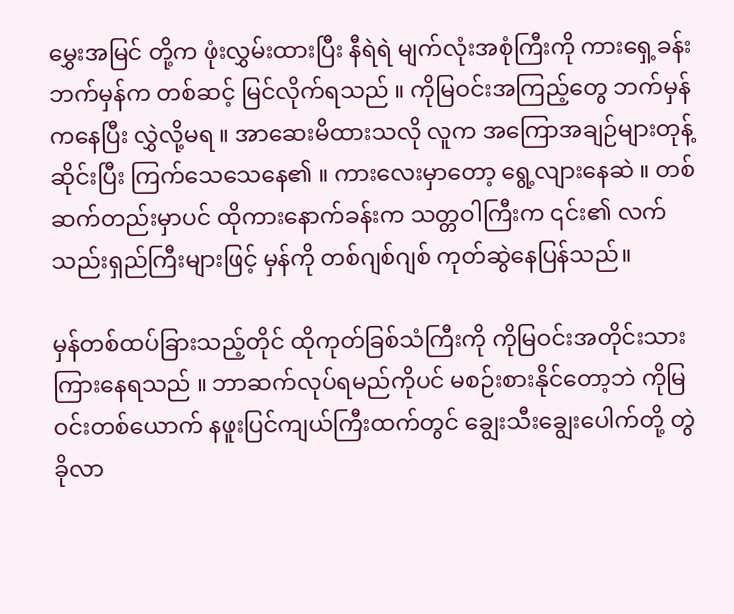မွှေးအမြင် တို့က ဖုံးလွှမ်းထားပြီး နီရဲရဲ မျက်လုံးအစုံကြီးကို ကားရှေ့ခန်းဘက်မှန်က တစ်ဆင့် မြင်လိုက်ရသည် ။ ကိုမြဝင်းအကြည့်တွေ ဘက်မှန်ကနေပြီး လွှဲလို့မရ ။ အာဆေးမိထားသလို လူက အကြောအချဉ်များတုန့်ဆိုင်းပြီး ကြက်သေသေနေ၏ ။ ကားလေးမှာတော့ ရွေ့လျားနေဆဲ ။ တစ်ဆက်တည်းမှာပင် ထိုကားနောက်ခန်းက သတ္တဝါကြီးက ၎င်း၏ လက်သည်းရှည်ကြီးများဖြင့် မှန်ကို တစ်ဂျစ်ဂျစ် ကုတ်ဆွဲနေပြန်သည်။

မှန်တစ်ထပ်ခြားသည့်တိုင် ထိုကုတ်ခြစ်သံကြီးကို ကိုမြဝင်းအတိုင်းသားကြားနေရသည် ။ ဘာဆက်လုပ်ရမည်ကိုပင် မစဉ်းစားနိုင်တော့ဘဲ ကိုမြဝင်းတစ်ယောက် နဖူးပြင်ကျယ်ကြီးထက်တွင် ချွေးသီးချွေးပေါက်တို့ တွဲခိုလာ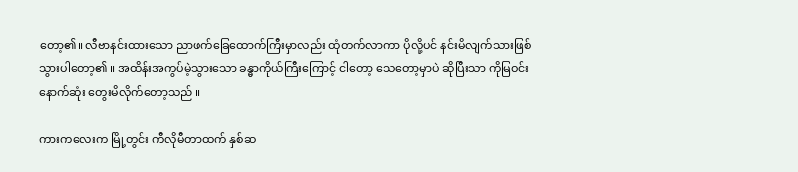တော့၏။ လီဗာနင်းထားသော ‌ညာဖက်ခြေထောက်ကြီးမှာလည်း ထုံတက်လာကာ ပိုလို့ပင် နင်းမိလျက်သားဖြစ်သွားပါတော့၏ ။ အထိန်းအကွပ်မဲ့သွားသော ခန္ဓာကိုယ်ကြီးကြောင့် ငါတော့ သေတော့မှာပဲ ဆိုပြီးသာ ကိုမြဝင်း‌ နောက်ဆုံး တွေးမိလိုက်တော့သည် ။

ကားကလေးက မြို့တွင်း ကီလိုမီတာထက် နှစ်ဆ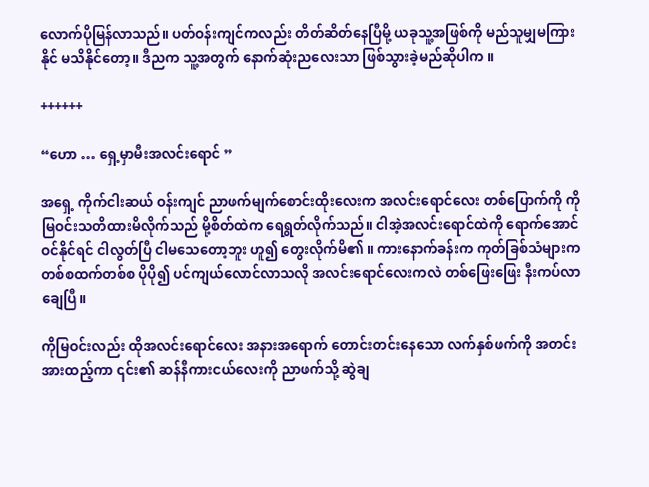လောက်ပိုမြန်လာသည်။ ပတ်ဝန်းကျင်ကလည်း တိတ်ဆိတ်နေပြီမို့ ယခုသူ့အဖြစ်ကို မည်သူမျှမကြားနိုင် မသိနိုင်တော့။ ဒီညက သူ့အတွက် နောက်ဆုံးညလေးသာ ဖြစ်သွားခဲ့မည်ဆိုပါက ။

++++++

“ဟော … ရှေ့မှာမီးအလင်းရောင် ”

အရှေ့ ကိုက်‌ငါးဆယ် ဝန်းကျင် ညာဖက်‌မျက်စောင်းထိုးလေးက အလင်းရောင်လေး တစ်ပြောက်ကို ကိုမြဝင်းသတိထားမိလိုက်သည် မို့စိတ်ထဲက ရေရွတ်လိုက်သည်။ ငါအဲ့အလင်းရောင်ထဲကို ရောက်အောင်ဝင်နိုင်ရင် ငါလွတ်ပြီ ငါမသေတော့ဘူး ဟူ၍ တွေးလိုက်မိ၏ ။ ကားနောက်ခန်းက ကုတ်ခြစ်သံများက တစ်စထက်တစ်စ ပိုပို၍ ပင်ကျယ်လောင်လာသလို အလင်းရောင်လေးကလဲ တစ်ဖြေးဖြေး နီးကပ်လာချေပြီ။

ကိုမြဝင်းလည်း ထိုအလင်းရောင်လေး အနားအရောက် တောင်းတင်းနေသော လက်နှစ်ဖက်ကို အတင်းအားထည့်ကာ ၎င်း၏ ဆန်နီကားငယ်လေးကို ညာဖက်သို့ ဆွဲချ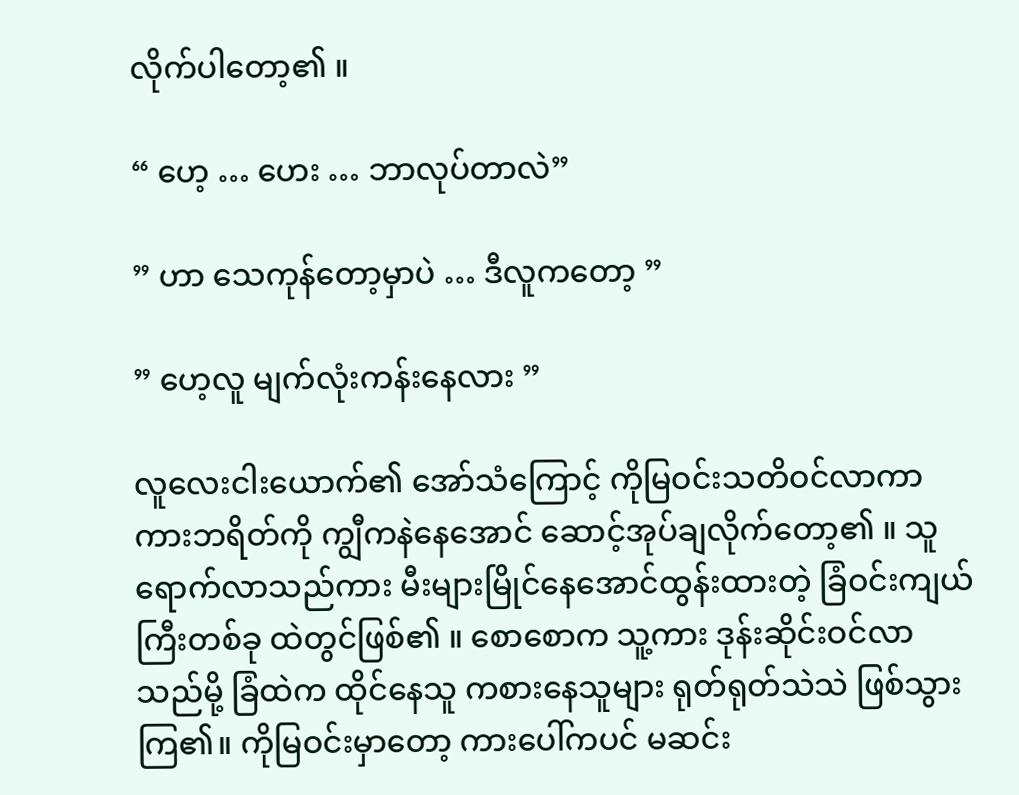လိုက်ပါတော့၏ ။

“ ဟေ့ … ဟေး … ဘာလုပ်တာလဲ”

” ဟာ သေကုန်တော့မှာပဲ … ဒီလူကတော့ ”

” ဟေ့လူ မျက်လုံးကန်းနေလား ”

လူလေးငါးယောက်၏ အော်သံကြောင့် ကိုမြဝင်းသတိဝင်လာကာ ကားဘရိတ်ကို ကျွီကနဲနေအောင် ဆောင့်အုပ်ချလိုက်တော့၏ ။ သူရောက်လာသည်ကား မီးများမြိုင်နေအောင်ထွန်းထားတဲ့ ခြံဝင်းကျယ်ကြီးတစ်ခု ထဲတွင်ဖြစ်၏ ။ စောစောက သူ့ကား ဒုန်းဆိုင်းဝင်လာသည်မို့ ခြံထဲက ထိုင်နေသူ ကစားနေသူများ ရုတ်ရုတ်သဲသဲ ဖြစ်သွားကြ၏။ ကိုမြဝင်းမှာတော့ ကားပေါ်ကပင် မဆင်း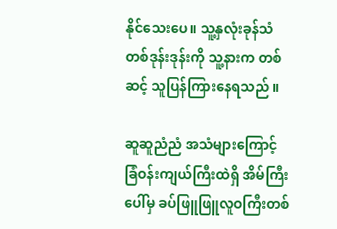နိုင်သေးပေ။ သူ့နှလုံးခုန်သံ တစ်ဒုန်းဒုန်းကို သူ့နားက တစ်ဆင့် သူပြန်ကြားနေရသည် ။

ဆူဆူညံညံ အသံများကြောင့် ခြံဝန်းကျယ်ကြီးထဲရှိ အိမ်ကြီးပေါ်မှ ခပ်ဖြူဖြူလူဝကြီးတစ်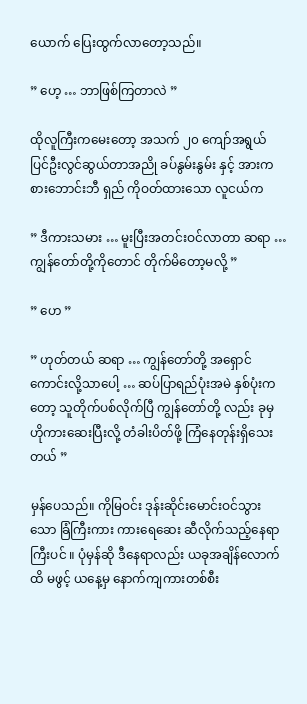ယောက် ပြေးထွက်လာတော့သည်။

” ဟေ့ … ဘာဖြစ်ကြတာလဲ ”

ထိုလူကြီးကမေးတော့ အသက် ၂၀ ကျော်အရွယ် ပြင်ဦးလွင်ဆွယ်တာအညို ခပ်နွမ်းနွမ်း နှင့် အားကစားဘောင်းဘီ ရှည် ကိုဝတ်ထားသော လူငယ်က

” ဒီကားသမား … မူးပြီးအတင်းဝင်လာတာ ဆရာ … ကျွန်တော်တို့ကိုတောင် တိုက်မိတော့မလို့ ”

” ဟေ ”

” ဟုတ်တယ် ဆရာ … ကျွန်တော်တို့ အရှောင်ကောင်းလို့သာပေါ့ … ဆပ်ပြာရည်ပုံးအမဲ နှစ်ပုံးကတော့ သူတိုက်ပစ်လိုက်ပြီ ကျွန်တော်တို့ လည်း ခုမှ ဟိုကားဆေးပြီးလို့ တံခါးပိတ်ဖို့ ကြံနေတုန်းရှိသေးတယ် ”

မှန်ပေသည်။ ကိုမြဝင်း ဒုန်းဆိုင်းမောင်းဝင်သွားသော ခြံကြီးကား ကားရေဆေး ဆီလိုက်သည့်နေရာကြီးပင် ။ ပုံမှန်ဆို ဒီနေရာလည်း ယခုအချိန်လောက်ထိ မဖွင့် ယနေ့မှ နောက်ကျကားတစ်စီး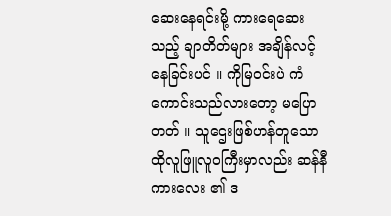ဆေးနေရင်းမို့ ကားရေဆေးသည့် ချာတိတ်များ အချိန်လင့်နေခြင်းပင် ။ ကိုမြဝင်းပဲ ကံကောင်းသည်လားတော့ မပြောတတ် ။ သူဌေးဖြစ်ဟန်တူသော ထိုလူဖြူလူဝကြီးမှာလည်း ဆန်နီ ကား‌လေး ၏ ဒ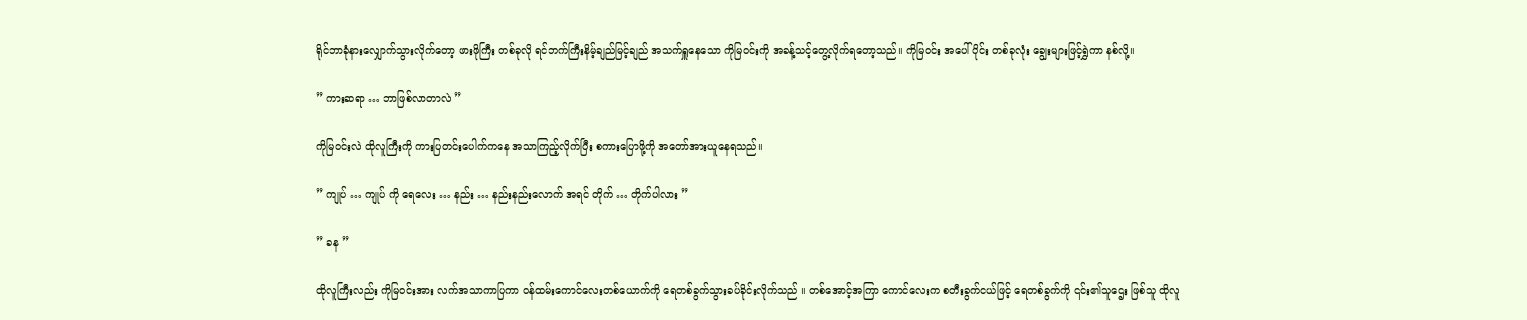ရိုင်ဘာခုံနားလျှောက်သွားလိုက်တော့ ဖားဖိုကြီး တစ်ခုလို ရင်ဘက်ကြီးနိမ့်ချည်မြင့်ချည် အသက်ရှူနေသော ကိုမြဝင်းကို အခန့်သင့်တွေ့လိုက်ရတော့သည်။ ကိုမြဝင်း အပေါ်ပိုင်း တစ်ခုလုံး ချွေးများဖြင့်ရွှဲကာ နစ်လို့။

” ကားဆရာ … ဘာဖြစ်လာတာလဲ ”

ကိုမြဝင်းလဲ ထိုလူကြီးကို ကားပြတင်းပေါက်ကနေ အသာကြည့်လိုက်ပြီး စကားပြောဖို့ကို အတော်အားယူနေရသည်။

” ကျုပ် … ကျုပ် ကို ရေလေး … နည်း … နည်းနည်းလောက် အရင် တိုက် … တိုက်ပါလား ”

” ခန ”

ထိုလူကြီးလည်း ကိုမြဝင်းအား လက်အသာကာပြကာ ဝန်ထမ်းကောင်လေးတစ်ယောက်ကို ရေတစ်ခွက်သွားခပ်ခိုင်းလိုက်သည် ။ တစ်အောင့်အကြာ ကောင်လေးက စတီးခွက်ငယ်ဖြင့် ရေတစ်ခွက်ကို ၎င်း၏သူဌေး ဖြစ်သူ ထိုလူ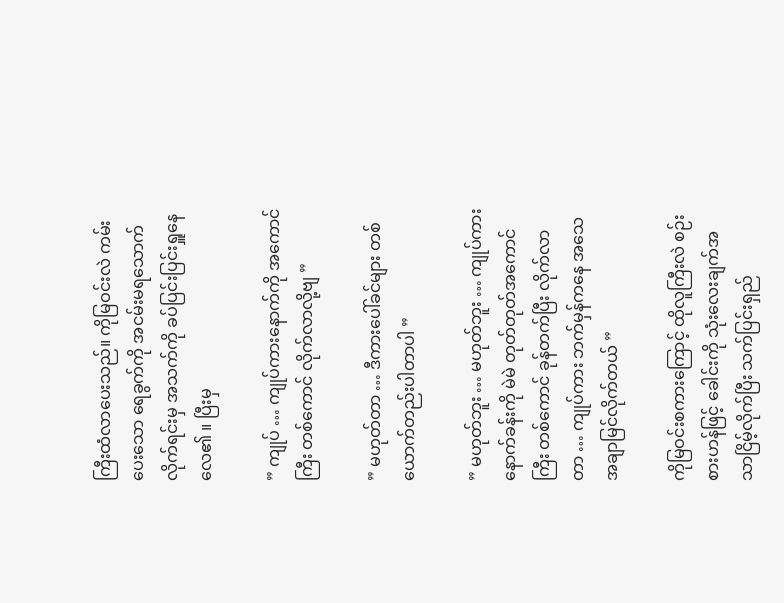ကြီးထံလာပေးသည်။ ကိုမြဝင်းလဲ ကမ်းပေးသော ရေခွက်ကို အငမ်းမရသောက်လိုက်ရင်းမှ အသက်ကို ခပ်ပြင်းပြင်းရှူနေလေ၏ ။ ပြီးမှ

” ကျုပ် … ကျုပ်ကားနောက်ကို အကောင်ကြီး တစ်ကောင် လိုက်လာလို့ဗျ ”

” မဟုတ်တာ … ဒီကားပေါ်ခင်များ တစ်ယောက်တည်းပါတာပါ ”

” မဟုတ်ဘူး … မဟုတ်ဘူး … ကျုပ်ကားနောက်ခန်းကို မဲမဲ တုတ်တုတ်အကောင်ကြီး တစ်ကောင် ခုန်တက်ပြီး လိုက်လာတာ … ကျုပ်ကား ဘက်မှန်ကနေ အသေအချာမြင်လိုက်တယ် ”

ကိုမြဝင်းစကားကြောင့် ထိုလူကြီးလဲ စဉ်းစားဟန်ဖြင့် ခေါင်းကို သုံးလေးချက်အသာငြိမ့်လိုက်ပြီး သက်ပြင်းရှည်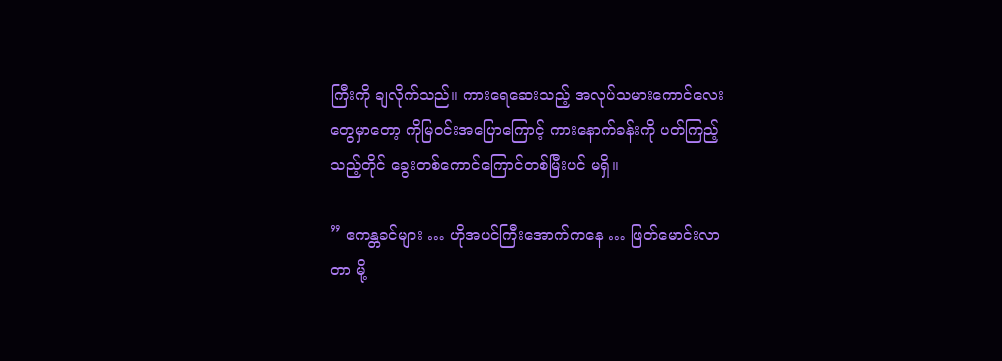ကြီးကို ချလိုက်သည်။ ကားရေဆေးသည့် အလုပ်သမားကောင်လေး တွေမှာတော့ ကိုမြဝင်းအပြောကြောင့် ကားနောက်ခန်းကို ပတ်ကြည့်သည့်တိုင် ခွေးတစ်ကောင်ကြောင်တစ်မြီးပင် မရှိ။

” ဧကန္တခင်များ … ဟိုအပင်ကြီးအောက်ကနေ … ဖြတ်မောင်းလာတာ မို့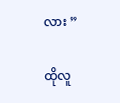လား ”

ထိုလူ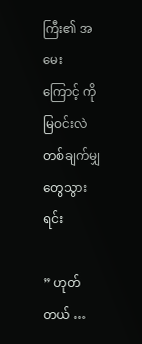ကြီး၏ အမေး ကြောင့် ကိုမြဝင်းလဲ တစ်ချက်မျှတွေသွားရင်း

” ဟုတ်တယ် …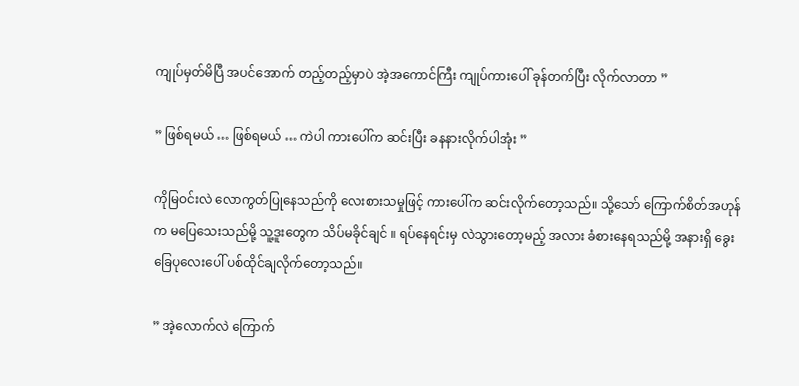ကျုပ်မှတ်မိပြီ အပင်အောက် တည့်တည့်မှာပဲ အဲ့အကောင်ကြီး ကျုပ်ကားပေါ် ခုန်တက်ပြီး လိုက်လာတာ ”

” ဖြစ်ရမယ် … ဖြစ်ရမယ် … ကဲပါ ကားပေါ်က ဆင်းပြီး ခနနားလိုက်ပါအုံး ”

ကိုမြဝင်းလဲ လောကွတ်ပြုနေသည်ကို လေးစားသမှုဖြင့် ကားပေါ်က ဆင်းလိုက်တော့သည်။ သို့သော် ကြောက်စိတ်အဟုန်က မပြေသေးသည်မို့ သူ့ဒူးတွေက သိပ်မခိုင်ချင် ။ ရပ်နေရင်းမှ လဲသွားတော့မည့် အလား ခံစားနေရသည်မို့ အနားရှိ ခွေးခြေပုလေးပေါ် ပစ်ထိုင်ချလိုက်တော့သည်။

” အဲ့လောက်လဲ ကြောက်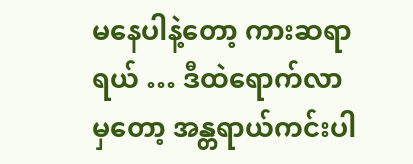မနေပါနဲ့တော့ ကားဆရာရယ် … ဒီထဲရောက်လာမှတော့ အန္တရာယ်ကင်းပါ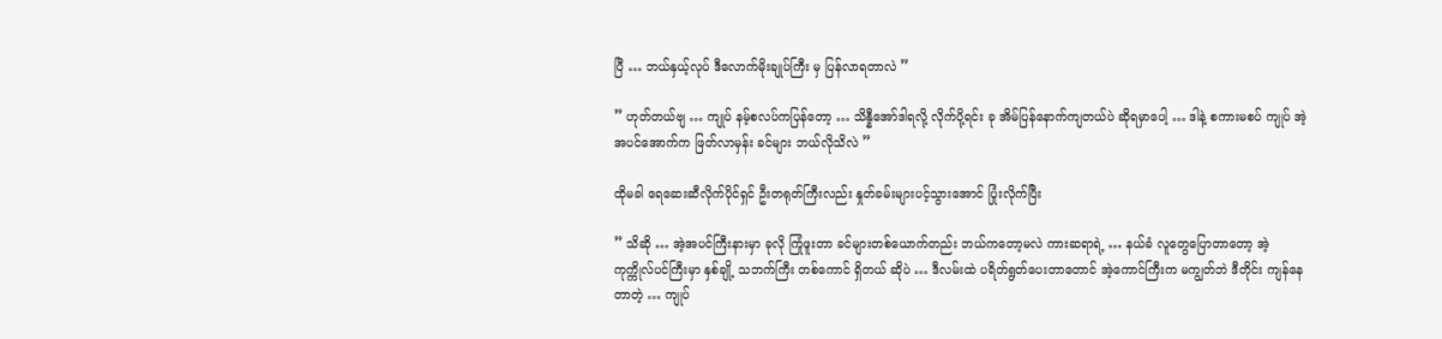ပြီ … ဘယ်နှယ့်လုပ် ဒီလောက်မိုးချုပ်ကြီး မှ ပြန်လာရတာလဲ ”

” ဟုတ်တယ်ဗျ … ကျုပ် နမ့်စလပ်က‌ပြန်တော့ … သိန္နီအော်ဒါရလို့ လိုက်ပို့ရင်း ခု အိမ်ပြန်နောက်ကျတယ်ပဲ ဆိုရမှာပေါ့ … ဒါနဲ့ စကားမစပ် ကျုပ် အဲ့အပင်အောက်က ဖြတ်လာမှန်း ခင်များ ဘယ်လိုသိလဲ ”

ထိုမခါ ရေဆေးဆီလိုက်ပိုင်ရှင် ဦးတရုတ်ကြီးလည်း နှုတ်ခမ်းများပင့်သွားအောင် ပြုံးလိုက်ပြီး

” သိဆို … အဲ့အပင်ကြီးနားမှာ ခုလို ကြုံဖူးတာ ခင်များတစ်ယောက်တည်း ဘယ်ကတော့မလဲ ကားဆရာရဲ့ … နယ်ခံ လူတွေပြောတာတော့ အဲ့ကုက္ကိုလ်ပင်ကြီးမှာ နှစ်ချို့ သဘက်ကြီး တစ်ကောင် ရှိတယ် ဆိုပဲ … ဒီလမ်းထဲ ပရိတ်ရွတ်ပေးတာတောင် အဲ့ကောင်ကြီးက မကျွတ်ဘဲ ဒီတိုင်း ကျန်နေတာတဲ့ … ကျုပ်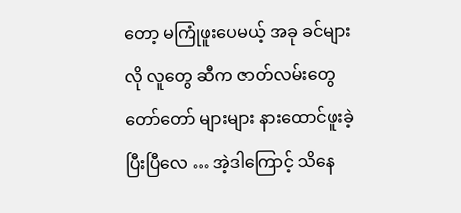တော့ မကြုံဖူးပေမယ့် အခု ခင်များလို လူတွေ ဆီက ဇာတ်လမ်းတွေ တော်တော် များများ နားထောင်ဖူးခဲ့ပြီးပြီလေ … အဲ့ဒါကြောင့် သိနေ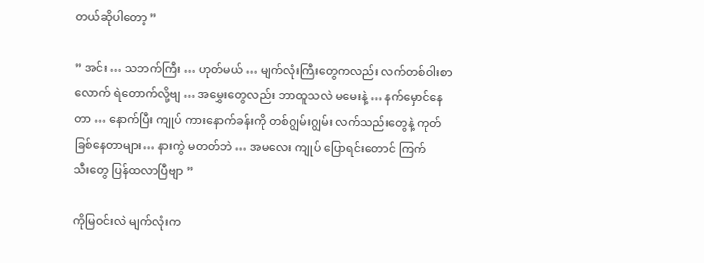တယ်ဆိုပါတော့ ”

” အင်း … သဘက်ကြီး … ဟုတ်မယ် … မျက်လုံးကြီးတွေကလည်း လက်တစ်ဝါးစာလောက် ရဲတောက်လို့ဗျ … အမွှေးတွေလည်း ဘာထူသလဲ မမေးနဲ့ … နက်မှောင်နေတာ … နောက်ပြီး ကျုပ် ကားနောက်ခန်းကို တစ်ဂျွမ်းဂျွမ်း လက်သည်းတွေနဲ့ ကုတ်ခြစ်နေတာများ… နားကွဲ မတတ်ဘဲ … အမလေး ကျုပ် ပြောရင်းတောင် ကြက်သီး‌တွေ ပြန်ထလာပြီဗျာ ”

ကိုမြဝင်းလဲ မျက်လုံးက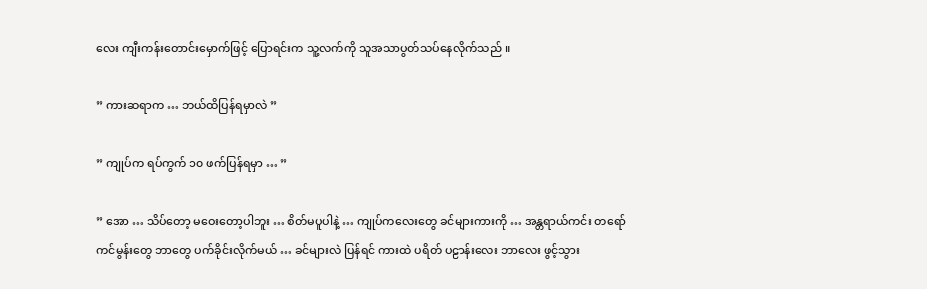လေး ကျီးကန်းတောင်းမှောက်ဖြင့် ပြောရင်းက သူ့လက်ကို သူအသာပွတ်သပ်နေလိုက်သည် ။

” ကားဆရာက … ဘယ်ထိပြန်ရမှာလဲ ”

” ကျုပ်က ရပ်ကွက် ၁၀ ဖက်ပြန်ရမှာ … ”

” အော … သိပ်တော့ မဝေးတော့ပါဘူး … စိတ်မပူပါနဲ့ … ကျုပ်ကလေးတွေ ခင်များကားကို … အန္တရာယ်ကင်း တရော်ကင်မွန်းတွေ ဘာတွေ ပက်ခိုင်းလိုက်မယ် … ခင်များလဲ ပြန်ရင် ကားထဲ ပရိတ် ပဠာန်းလေး ဘာလေး ဖွင့်သွား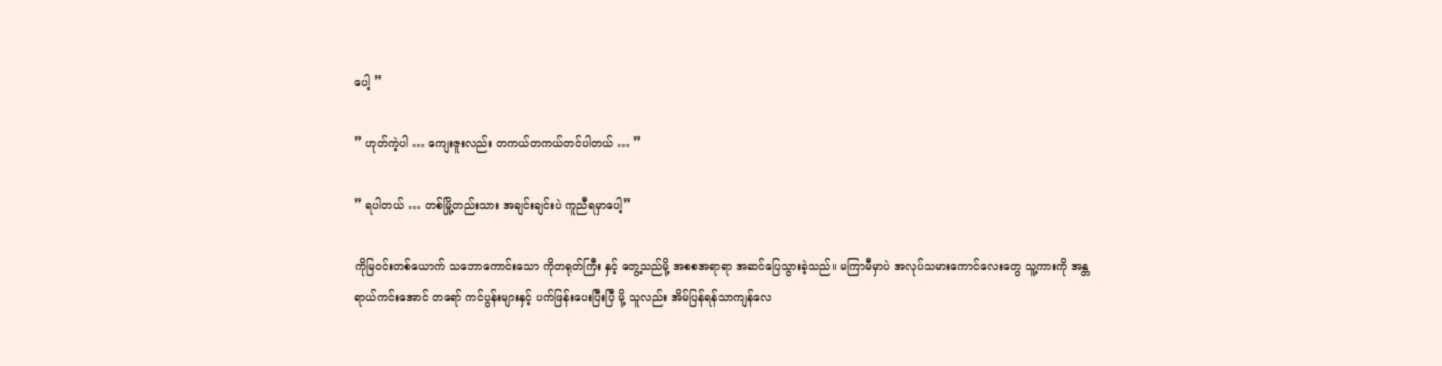ပေါ့ ”

” ဟုတ်ကဲ့ပါ … ကျေးဇူးလည်း တကယ်တကယ်တင်ပါတယ် … ”

” ရပါတယ် … တစ်မြို့တည်းသား အချင်းချင်းပဲ ကူညီရမှာပေါ့”

ကိုမြဝင်းတစ်ယောက် သဘောကောင်းသော ကိုတရုတ်ကြီး နှင့် တွေ့သည်မို့ အစစအရာရာ အဆင်ပြေသွားခဲ့သည်။ မကြာမီမှာပဲ အလုပ်သမားကောင်လေးတွေ သူ့ကားကို အန္တရာယ်ကင်းအောင် တရော် ကင်ပွန်းများနှင့် ပက်ဖြန်းပေးပြီးပြီ မို့ သူလည်း အိမ်ပြန်ရန်သာကျန်လေ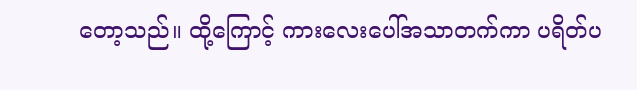တော့သည်။ ထို့ကြောင့် ကားလေးပေါ်အသာတက်ကာ ပရိတ်ပ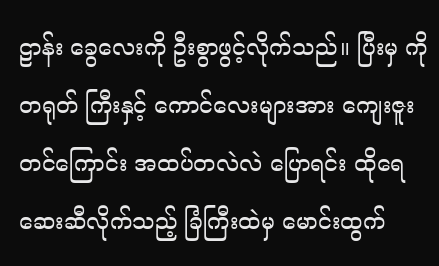ဠာန်း ခွေလေးကို ဦးစွာဖွင့်လိုက်သည်။ ပြီးမှ ကိုတရုတ် ကြီးနှင့် ကောင်လေးများအား ကျေးဇူးတင်ကြောင်း အထပ်တလဲလဲ ပြောရင်း ထိုရေဆေးဆီလိုက်သည့် ခြံကြီးထဲမှ မောင်းထွက်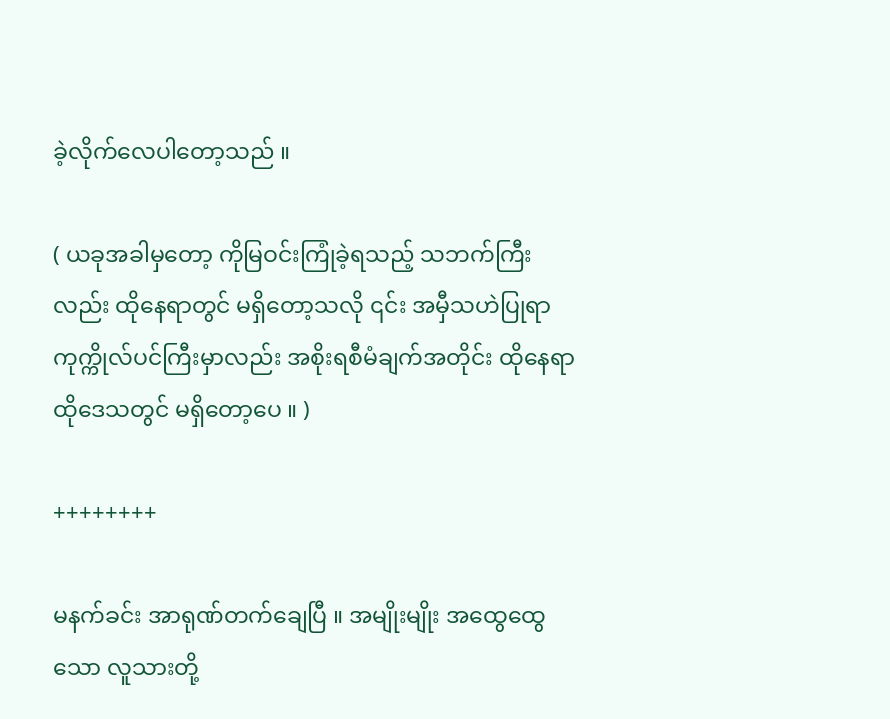ခဲ့လိုက်လေပါတော့သည် ။

( ယခုအခါမှတော့ ကိုမြဝင်းကြုံခဲ့ရသည့် သဘက်ကြီးလည်း ထိုနေရာတွင် မရှိတော့သလို ၎င်း အမှီသဟဲပြုရာ ကုက္ကိုလ်ပင်ကြီးမှာလည်း အစိုးရစီမံချက်အတိုင်း ထိုနေရာ ထိုဒေသတွင် မရှိတော့ပေ ။ )

++++++++

မနက်ခင်း အာရုဏ်တက်ချေပြီ ။ အ‌မျိုးမျိုး အထွေထွေသော လူသားတို့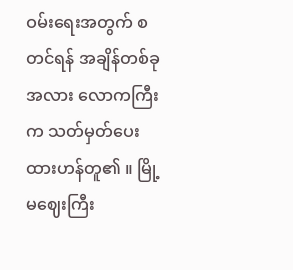ဝမ်းရေးအတွက် စတင်ရန် အချိန်တစ်ခု အလား လောကကြီးက သတ်မှတ်ပေးထားဟန်တူ၏ ။ မြို့မဈေးကြီး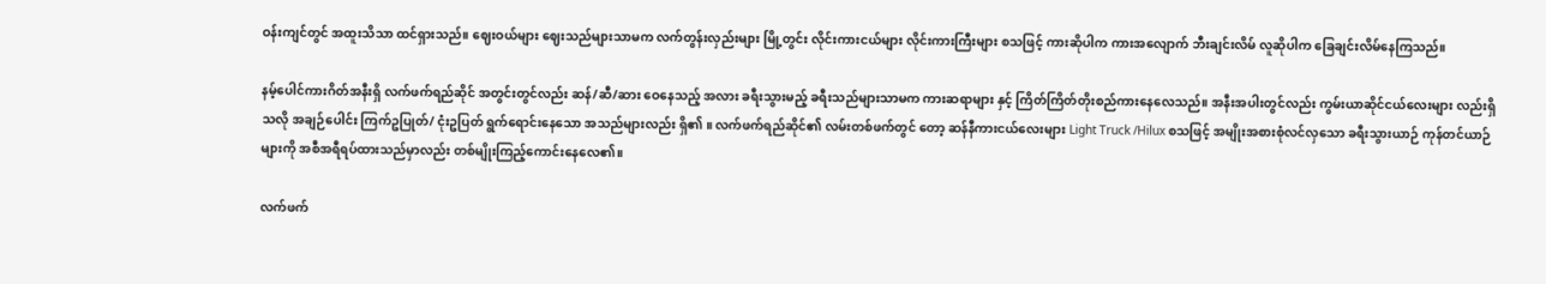ဝန်းကျင်တွင် အထူးသိသာ ထင်ရှားသည်။ ဈေးဝယ်များ ဈေးသည်များသာမက လက်တွန်းလှည်းများ မြို့တွင်း လိုင်းကားငယ်များ လိုင်းကားကြီးများ စသဖြင့် ကားဆိုပါက ကားအလျောက် ဘီးချင်းလိမ် လူဆိုပါက ခြေချင်းလိမ်နေကြသည်။

နမ့်ပေါင်ကားဂိတ်အနီးရှိ လက်ဖက်ရည်ဆိုင် အတွင်းတွင်လည်း ဆန်/ဆီ/ဆား ဝေနေသည့် အလား ခရီးသွားမည့် ခရီးသည်များသာမက ကားဆရာများ နှင့် ကြိတ်ကြိတ်တိုးစည်ကားနေလေသည်။ အနီးအပါးတွင်လည်း ကွမ်းယာဆိုင်ငယ်လေးများ လည်းရှိသလို အချဉ်ပေါင်း ကြက်ဥပြုတ်/ ငုံးဥပြတ် ရွက်ရောင်းနေသော အသည်များလည်း ရှိ၏ ။ လက်ဖက်ရည်ဆိုင်၏ လမ်းတစ်ဖက်တွင် တော့ ဆန်နီကားငယ်လေးများ Light Truck /Hilux စသဖြင့် အမျိုးအစားစုံလင်လှသော ခရီးသွားယာဉ် ကုန်တင်ယာဉ်များကို အစီအရီရပ်ထားသည်မှာလည်း တစ်မျိုးကြည့်ကောင်းနေလေ၏။

လက်ဖက်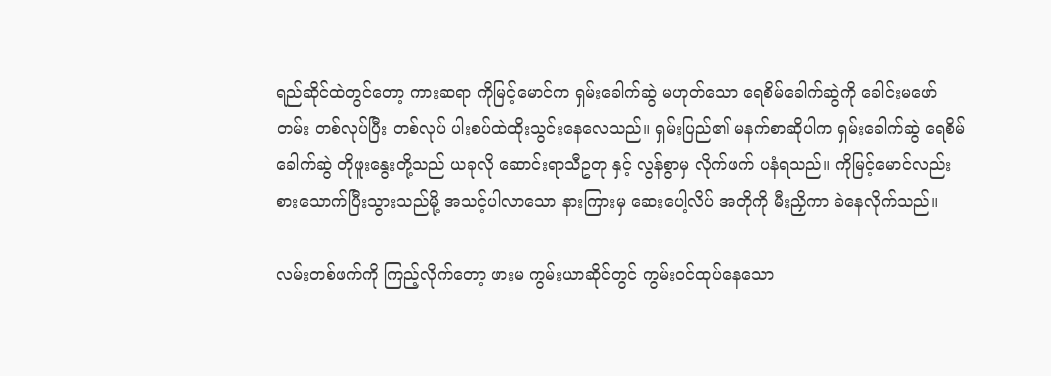ရည်ဆိုင်ထဲတွင်တော့ ကားဆရာ ကိုမြင့်မောင်က ရှမ်းခေါက်ဆွဲ မဟုတ်သော ရေစိမ်ခေါက်ဆွဲကို ခေါင်းမဖော်တမ်း တစ်လုပ်ပြီး တစ်လုပ် ပါးစပ်ထဲထိုးသွင်းနေလေသည်။ ရှမ်းပြည်၏ မနက်စာဆိုပါက ရှမ်းခေါက်ဆွဲ ရေစိမ်ခေါက်ဆွဲ တိုဖူးနွေးတို့သည် ယခုလို ဆောင်းရာသီဥတု နှင့် လွန်စွာမှ လိုက်ဖက် ပနံရသည်။ ကိုမြင့်မောင်လည်း စားသောက်ပြီးသွားသည်မို့ အသင့်ပါလာသော နားကြားမှ ဆေးပေါ့လိပ် အတိုကို မီးညှိကာ ခဲနေလိုက်သည်။

လမ်းတစ်ဖက်ကို ကြည့်လိုက်တော့ ဖားမ ကွမ်းယာဆိုင်တွင် ကွမ်းဝင်ထုပ်နေသော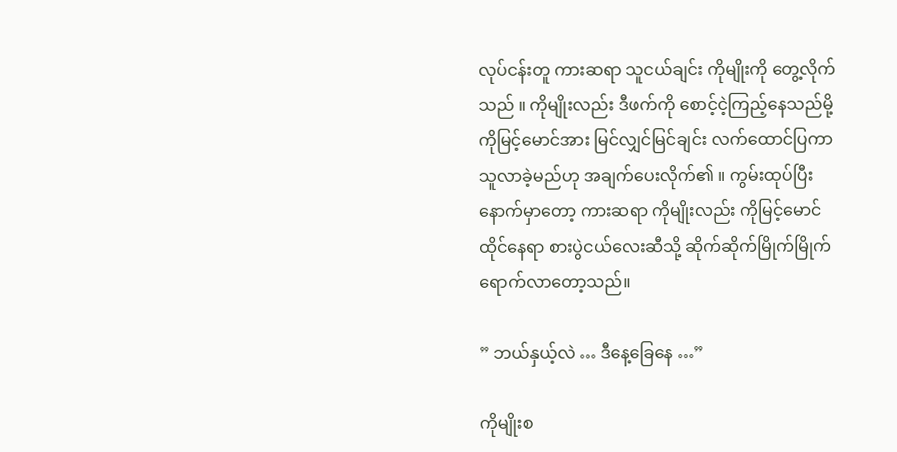လုပ်ငန်းတူ ကားဆရာ သူငယ်ချင်း ကိုမျိုးကို တွေ့လိုက်သည် ။ ကိုမျိုးလည်း ဒီဖက်ကို စောင့်ငဲ့ကြည့်နေသည်မို့ ကိုမြင့်မောင်အား မြင်လျှင်မြင်ချင်း လက်ထောင်ပြကာ သူလာခဲ့မည်ဟု အချက်ပေးလိုက်၏ ။ ကွမ်းထုပ်ပြီးနောက်မှာတော့ ကားဆရာ ကိုမျိုးလည်း ကိုမြင့်မောင် ထိုင်နေရာ စားပွဲငယ်လေးဆီသို့ ဆိုက်ဆိုက်မြိုက်မြိုက် ရောက်လာတော့သည်။

” ဘယ်နှယ့်လဲ … ဒီနေ့ခြေနေ …”

ကိုမျိုးစ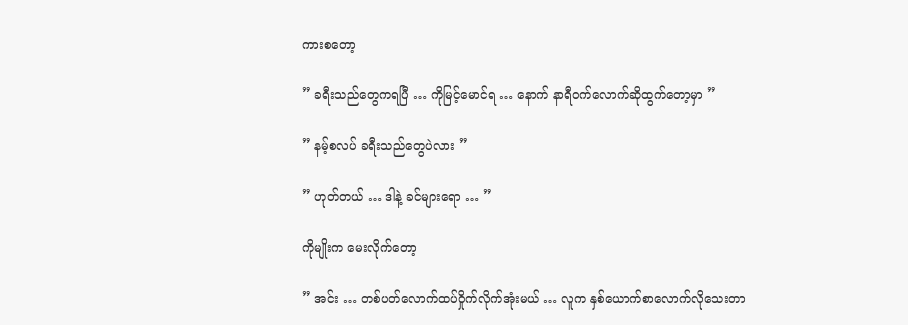ကားစတော့

” ခရီးသည်တွေကရပြီ … ကိုမြင့်မောင်ရ … နောက် နာရီဝက်လောက်ဆိုထွက်တော့မှာ ”

” နမ့်စလပ် ခရီးသည်တွေပဲလား ”

” ဟုတ်တယ် … ဒါနဲ့ ခင်များရော … ”

ကိုမျိုးက မေးလိုက်တော့

” အင်း … တစ်ပတ်လောက်ထပ်ဝှိုက်လိုက်အုံးမယ် … လူက နှစ်ယောက်စာလောက်လိုသေးတာ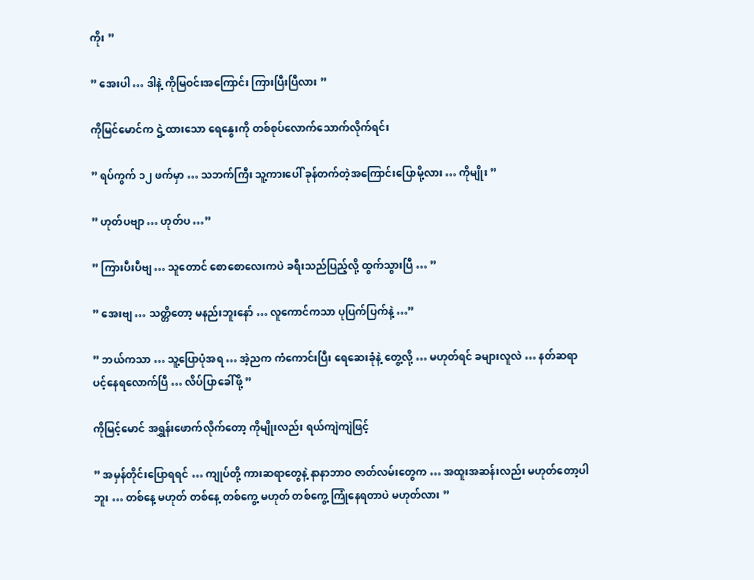ကိုး ”

” အေးပါ … ဒါနဲ့ ကိုမြဝင်းအကြောင်း ကြားပြီးပြီလား ”

ကိုမြင်မောင်က ဌဲ့ထားသော ရေနွေးကို တစ်စုပ်လောက်သောက်လိုက်ရင်း

” ရပ်ကွက် ၁၂ ဖက်မှာ … သဘက်ကြီး သူ့ကားပေါ် ခုန်တက်တဲ့အကြောင်းပြောမို့လား … ကိုမျိုး ”

” ဟုတ်ပဗျာ … ဟုတ်ပ …”

” ကြားပီးပီဗျ … သူတောင် စောစောလေးကပဲ ခရီးသည်ပြည့်လို့ ထွက်သွားပြီ … ”

” အေးဗျ … သတ္တိတော့ မနည်းဘူးနော် … လူကောင်ကသာ ပုပြက်ပြက်နဲ့ …”

” ဘယ်ကသာ … သူ့ပြောပုံအရ … အဲ့ညက ကံကောင်းပြီး ရေဆေးခုံနဲ့ တွေ့လို့ … မဟုတ်ရင် ခများလူလဲ … နတ်ဆရာပင့်နေရလောက်ပြီ … လိပ်ပြာခေါ်ဖို့ ”

ကိုမြင့်မောင် အရွှန်းဖောက်လိုက်တော့ ကိုမျိုးလည်း ရယ်ကျဲကျဲဖြင့်

” အမှန်တိုင်းပြောရရင် … ကျုပ်တို့ ကားဆရာတွေနဲ့ နာနာဘာဝ ဇာတ်လမ်းတွေက … အထူးအဆန်းလည်း မဟုတ်တော့ပါဘူး … တစ်နေ့ မဟုတ် တစ်နေ့ တစ်ကွေ့ မဟုတ် တစ်ကွေ့ ကြုံနေရတာပဲ မဟုတ်လား ”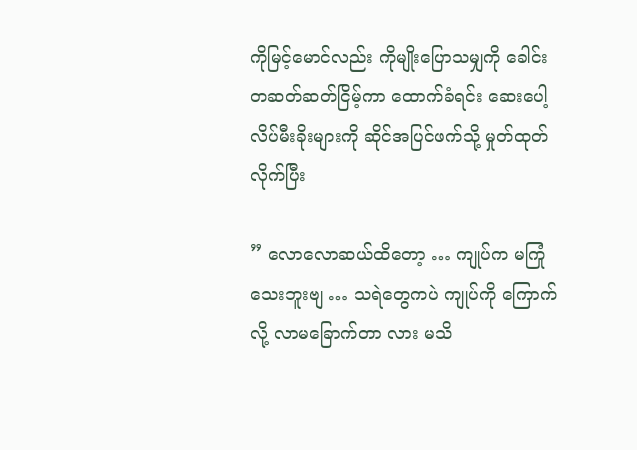ကိုမြင့်မောင်လည်း ကိုမျိုးပြောသမျှကို ခေါင်းတဆတ်ဆတ်ငြိမ့်ကာ ထောက်ခံရင်း ဆေးပေါ့လိပ်မီးခိုးများကို ဆိုင်အပြင်ဖက်သို့ မှုတ်ထုတ်လိုက်ပြီး

” လောလောဆယ်ထိတော့ … ကျုပ်က မကြုံသေးဘူးဗျ … သရဲတွေကပဲ ကျုပ်ကို ကြောက်လို့ လာမခြောက်တာ လား မသိ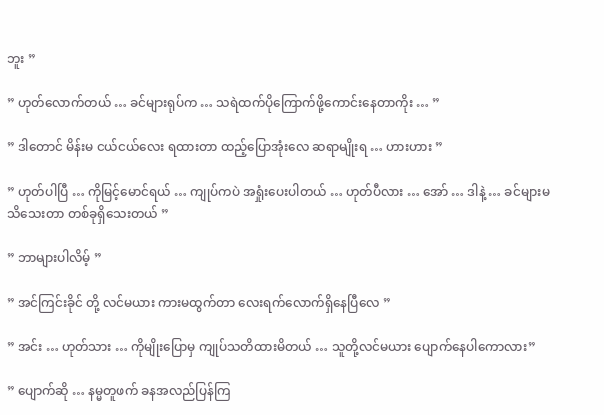ဘူး ”

” ဟုတ်လောက်တယ် … ခင်များရုပ်က … သရဲထက်ပိုကြောက်ဖို့ကောင်းနေတာကိုး … ”

” ဒါတောင် မိန်းမ ငယ်ငယ်လေး ရထားတာ ထည့်ပြောအုံးလေ ဆရာမျိုးရ … ဟားဟား ”

” ဟုတ်ပါပြီ … ကိုမြင့်မောင်ရယ် … ကျုပ်ကပဲ အရှုံးပေးပါတယ် … ဟုတ်ပီလား … အော် … ဒါနဲ့ … ခင်များမသိသေးတာ တစ်ခုရှိသေးတယ် ”

” ဘာများပါလိမ့် ”

” အင်ကြင်းခိုင် တို့ လင်မယား ကားမထွက်တာ လေးရက်လောက်ရှိနေပြီလေ ”

” အင်း … ဟုတ်သား … ကိုမျိုးပြောမှ ကျုပ်သတိထားမိတယ် … သူတို့လင်မယား ပျောက်နေပါကောလား”

” ပျောက်ဆို … နမ္မတူဖက် ခနအလည်ပြန်ကြ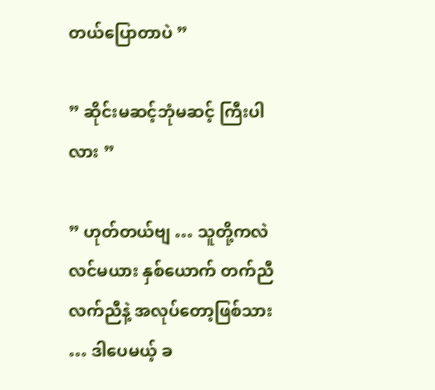တယ်ပြောတာပဲ ”

” ဆိုင်းမဆင့်ဘုံမဆင့် ကြီးပါလား ”

” ဟုတ်တယ်ဗျ … သူတို့ကလဲ လင်မယား နှစ်ယောက် တက်ညီလက်ညီနဲ့ အလုပ်တော့ဖြစ်သား … ဒါပေမယ့် ခ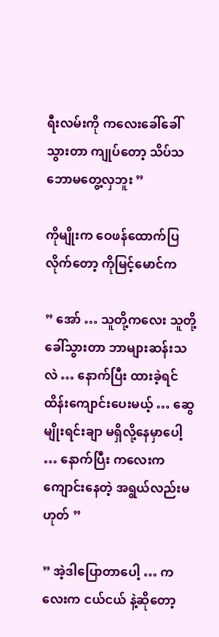ရီးလမ်းကို ကလေးခေါ်ခေါ်သွားတာ ကျုပ်တော့ သိပ်သဘောမတွေ့လှဘူး ”

ကိုမျိုးက ဝေဖန်ထောက်ပြလိုက်တော့ ကိုမြင့်မောင်က

” အော် … သူတို့ကလေး သူတို့ခေါ်သွားတာ ဘာများဆန်းသလဲ … နောက်ပြီး ထားခဲ့ရင် ထိန်းကျောင်းပေးမယ့် … ဆွေမျိုးရင်းချာ မရှိလို့နေမှာပေါ့ … နောက်ပြီး ကလေးက ကျောင်းနေတဲ့ အရွယ်လည်းမဟုတ် ”

” အဲ့ဒါပြောတာပေါ့ … ကလေးက ငယ်ငယ် နဲ့ဆိုတော့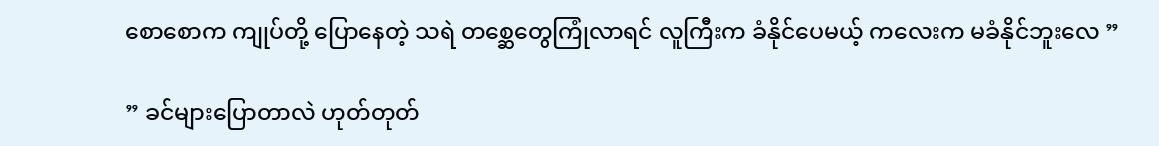စောစောက ကျုပ်တို့ ပြောနေတဲ့ သရဲ တစ္ဆေတွေကြုံလာရင် လူကြီးက ခံနိုင်ပေမယ့် ကလေးက မခံနိုင်ဘူးလေ ”

” ခင်များပြောတာလဲ ဟုတ်တုတ်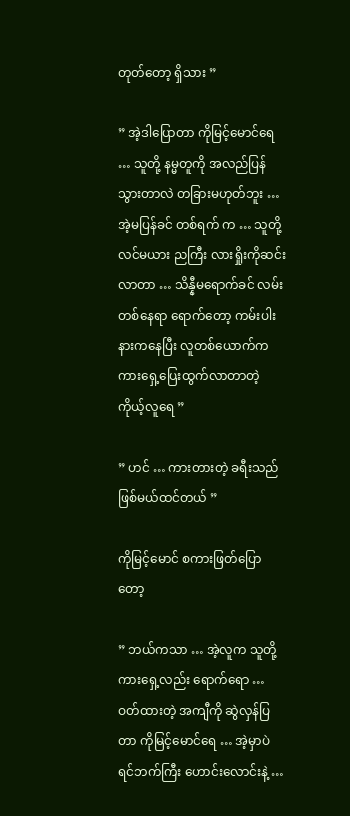တုတ်တော့ ရှိသား ”

” အဲ့ဒါပြောတာ ကိုမြင့်မောင်ရေ … သူတို့ နမ္မတူကို အလည်ပြန်သွားတာလဲ တခြားမဟုတ်ဘူး … အဲ့မပြန်ခင် တစ်ရက် က … သူတို့လင်မယား ညကြီး လားရှိုးကိုဆင်းလာတာ … သိန္နီမရောက်ခင် လမ်းတစ်နေရာ ရောက်တော့ ကမ်းပါးနားကနေပြီး လူတစ်ယောက်က ကားရှေ့ပြေးထွက်လာတာတဲ့ ကိုယ့်လူရေ ”

” ဟင် … ကားတားတဲ့ ခရီးသည်ဖြစ်မယ်ထင်တယ် ”

ကိုမြင့်မောင် စကားဖြတ်ပြောတော့

” ဘယ်ကသာ … အဲ့လူက သူတို့ကားရှေ့လည်း ရောက်ရော … ဝတ်ထားတဲ့ အကျီကို ဆွဲလှန်ပြတာ ကိုမြင့်မောင်ရေ … အဲ့မှာပဲ ရင်ဘက်ကြီး ဟောင်းလောင်းနဲ့ …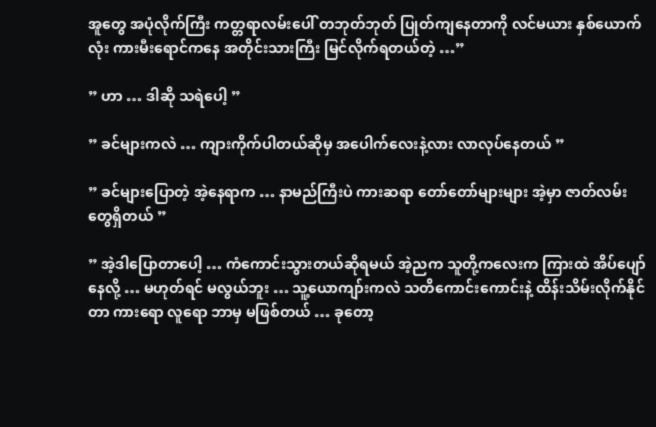အူတွေ အပုံလိုက်ကြီး ကတ္တရာလမ်းပေါ် တဘုတ်ဘုတ် ပြုတ်ကျနေတာကို လင်မယား နှစ်ယောက်လုံး ကားမီးရောင်ကနေ အတိုင်းသားကြီး မြင်လိုက်ရတယ်တဲ့ …”

” ဟာ … ဒါဆို သရဲပေါ့ ”

” ခင်များကလဲ … ကျားကိုက်ပါတယ်ဆိုမှ အပေါက်လေးနဲ့လား လာလုပ်နေတယ် ”

” ခင်များပြောတဲ့ အဲ့နေရာက … နာမည်ကြီးပဲ ကားဆရာ တော်တော်များများ အဲ့မှာ ဇာတ်လမ်းတွေရှိတယ် ”

” အဲ့ဒါပြောတာပေါ့ … ကံကောင်း‌သွားတယ်ဆိုရမယ် အဲ့ညက သူတို့ကလေးက ကြားထဲ အိပ်ပျော်နေလို့ … မဟုတ်ရင် မလွယ်ဘူး … သူ့ယောကျာ်းကလဲ သတိကောင်းကောင်းနဲ့ ထိန်းသိမ်းလိုက်နိုင်တာ ကားရော လူရော ဘာမှ မဖြစ်တယ် … ခုတော့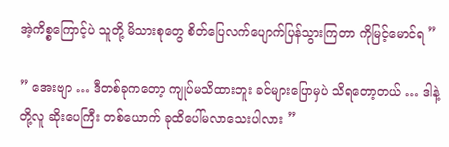အဲ့ကိစ္စကြောင့်ပဲ သူတို့ မိသားစုတွေ စိတ်ပြေလက်ပျောက်ပြန်သွားကြတာ ကိုမြင့်မောင်ရ ”

” အေးဗျာ … ဒီတစ်ခုကတော့ ကျုပ်မသိထားဘူး ခင်များပြောမှပဲ သိရတော့တယ် … ဒါနဲ့ တို့လူ ဆိုးပေကြီး တစ်ယောက် ခုထိပေါ်မလာသေးပါလား ”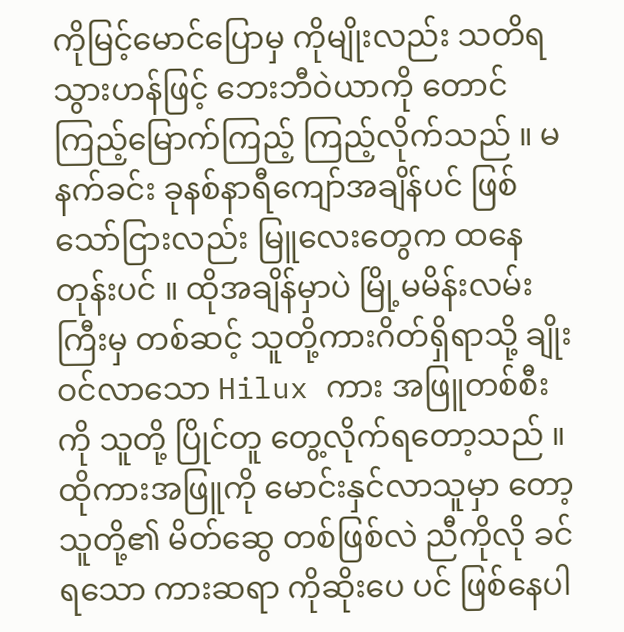ကိုမြင့်မောင်ပြောမှ ကိုမျိုးလည်း သတိရသွားဟန်ဖြင့် ဘေးဘီဝဲယာကို တောင်ကြည့်မြောက်ကြည့် ကြည့်လိုက်သည် ။ မနက်ခင်း ခုနစ်နာရီကျော်အချိန်ပင် ဖြစ်သော်ငြားလည်း မြူလေးတွေက ထနေတုန်းပင် ။ ထိုအချိန်မှာပဲ မြို့မမိန်းလမ်းကြီးမှ တစ်ဆင့် သူတို့ကားဂိတ်ရှိရာသို့ ချိုးဝင်လာသော Hilux ကား အဖြူတစ်စီး ကို သူတို့ ပြိုင်တူ တွေ့လိုက်ရတော့သည် ။ ထိုကားအဖြူကို မောင်းနှင်လာသူမှာ တော့ သူတို့၏ မိတ်ဆွေ တစ်ဖြစ်လဲ ညီကိုလို ခင်ရသော ကားဆရာ ကိုဆိုးပေ ပင် ဖြစ်နေပါ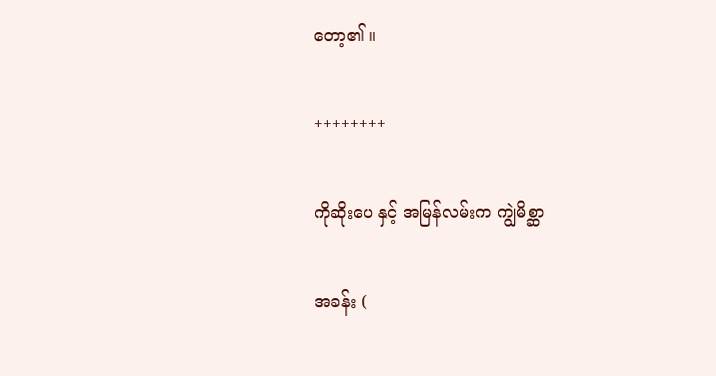တော့၏ ။

++++++++

ကိုဆိုးပေ နှင့် အမြန်လမ်းက ကျွဲမိစ္ဆာ

အခန်း (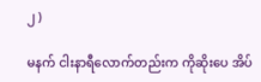၂ )

မနက် ငါးနာရီလောက်တည်းက ကိုဆိုးပေ အိပ်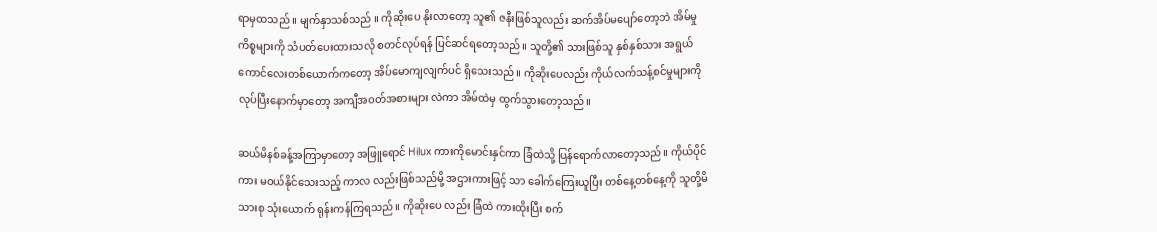ရာမှထသည် ။ မျက်နှာသစ်သည် ။ ကိုဆိုးပေ နိုးလာတော့ သူ၏ ဇနီးဖြစ်သူလည်း ဆက်အိပ်မပျော်တော့ဘဲ အိမ်မှုကိစ္စများကို သံပတ်ပေးထားသလို စတင်လုပ်ရန် ပြင်ဆင်ရတော့သည် ။ သူတို့၏ သားဖြစ်သူ နှစ်နှစ်သား အရွယ် ကောင်လေးတစ်ယောက်ကတော့ အိပ်မောကျလျက်ပင် ရှိသေးသည်။ ကိုဆိုးပေလည်း ကိုယ်လက်သန့်စင်မှုများကို လုပ်ပြီးနောက်မှာတော့ အကျီအဝတ်အစားများ လဲကာ အိမ်ထဲမှ ထွက်သွားတော့သည်။

ဆယ်မိနစ်ခန့်အကြာမှာတော့ အဖြူရောင် Hilux ကားကိုမောင်းနှင်ကာ ခြံထဲသို့ ပြန်ရောက်လာတော့သည်။ ကိုယ်ပိုင်ကား မဝယ်နိုင်သေးသည့် ကာလ လည်းဖြစ်သည်မို့ အဌားကားဖြင့် သာ ခေါက်ကြေးယူပြီး တစ်နေ့တစ်နေ့ကို သူတို့မိသားစု သုံးယောက် ရုန်းကန်ကြရသည်။ ကိုဆိုးပေ လည်း ခြံထဲ ကားထိုးပြီး စက်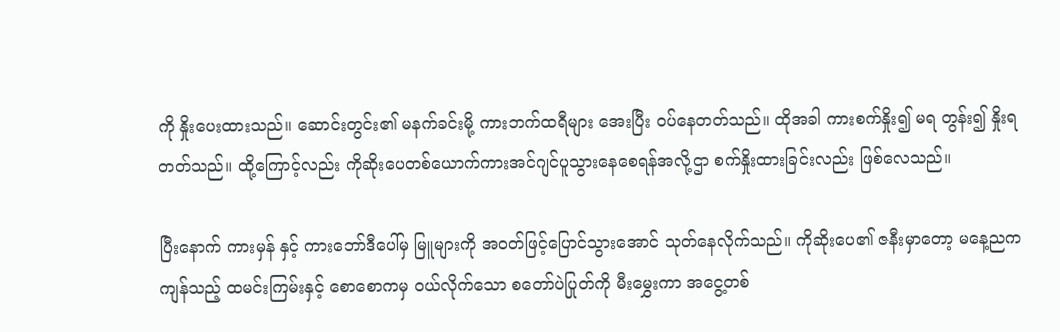ကို နှိုးပေးထားသည်။ ဆောင်းတွင်း၏ မနက်ခင်းမို့ ကားဘက်ထရီများ အေးပြီး ဝပ်နေတတ်သည်။ ထိုအခါ ကားစက်နှိုး၍ မရ တွန်း၍ နှိုးရတတ်သည်။ ထို့ကြောင့်လည်း ကိုဆိုးပေတစ်ယောက်ကားအင်ဂျင်ပူသွားနေစေရန်အလို့ဌာ စက်နှိုးထားခြင်းလည်း ဖြစ်လေသည်။

ပြီးနောက် ကားမှန် နှင့် ကားဘော်ဒီပေါ်မှ မြူများကို အဝတ်ဖြင့်ပြောင်သွားအောင် သုတ်နေလိုက်သည်။ ကိုဆိုးပေ၏ ဇနီးမှာတော့ မနေ့ညက ကျန်သည့် ထမင်းကြမ်းနှင့် စောစောကမှ ဝယ်လိုက်သော စတော်ပဲပြုတ်ကို မီးမွှေးကာ အငွေ့တစ်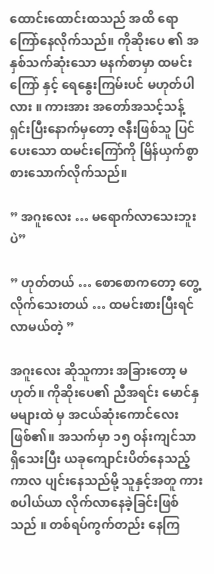ထောင်းထောင်းထသည် အထိ ရောကြော်နေလိုက်သည်။ ကိုဆိုးပေ ၏ အနှစ်သက်ဆုံးသော မနက်စာမှာ ထမင်းကြော် နှင့် ရေနွေးကြမ်းပင် မဟုတ်ပါလား ။ ကားအား အတော်အသင့်သန့်ရှင်းပြီးနောက်မှတော့ ဇနီးဖြစ်သူ ပြင်ပေးသော ထမင်းကြော်ကို မြိန်ယှက်စွာ စားသောက်လိုက်သည်။

” အဂူးလေး … မရောက်လာသေးဘူးပဲ”

” ဟုတ်တယ် … စော‌စောကတော့ တွေ့လိုက်သေးတယ် … ထမင်းစားပြီးရင် လာမယ်တဲ့ ”

အဂူးလေး ဆိုသူကား အခြားတော့ မဟုတ်။ ကိုဆိုးပေ၏ ညီအရင်း မောင်နှမများထဲ မှ အငယ်ဆုံးကောင်လေး ဖြစ်၏။ အသက်မှာ ၁၅ ဝန်းကျင်သာရှိသေးပြီး ယခုကျောင်းပိတ်နေသည့်ကာလ ပျင်းနေသည်မို့ သူနှင့်အတူ ကားစပါယ်ယာ လိုက်လာနေခဲ့ခြင်းဖြစ်သည် ။ တစ်ရပ်ကွက်တည်း နေကြ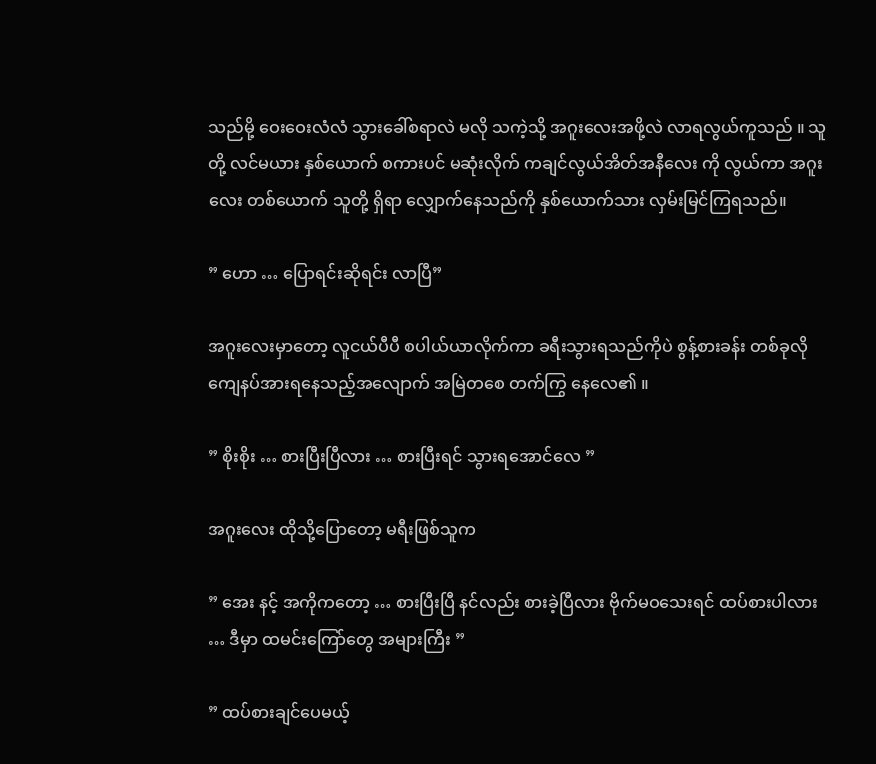သည်မို့ ဝေးဝေးလံလံ သွားခေါ်စရာလဲ မလို သကဲ့သို့ အဂူးလေးအဖို့လဲ လာရလွယ်ကူသည် ။ သူတို့ လင်မယား နှစ်ယောက် စကားပင် မဆုံးလိုက် ကချင်လွယ်အိတ်အနီလေး ကို လွယ်ကာ အဂူးလေး တစ်ယောက် သူတို့ ရှိရာ လျှောက်နေသည်ကို နှစ်ယောက်သား လှမ်းမြင်ကြရသည်။

” ဟော … ပြောရင်းဆိုရင်း လာပြီ”

အဂူးလေးမှာတော့ လူငယ်ပီပီ စပါယ်ယာလိုက်ကာ ခရီးသွားရသည်ကိုပဲ စွန့်စားခန်း တစ်ခုလို ကျေနပ်အားရနေသည့်အလျောက် အမြဲတစေ တက်ကြွ နေလေ၏ ။

” စိုးစိုး … စားပြီးပြီလား … စားပြီးရင် သွားရအောင်လေ ”

အဂူးလေး ထိုသို့ပြောတော့ မရီးဖြစ်သူက

” အေး နင့် အကိုကတော့ … စားပြီးပြီ နင်လည်း စားခဲ့ပြီလား ဗိုက်မဝသေးရင် ထပ်စားပါလား … ဒီမှာ ထမင်းကြော်တွေ အများကြီး ”

” ထပ်စားချင်ပေမယ့်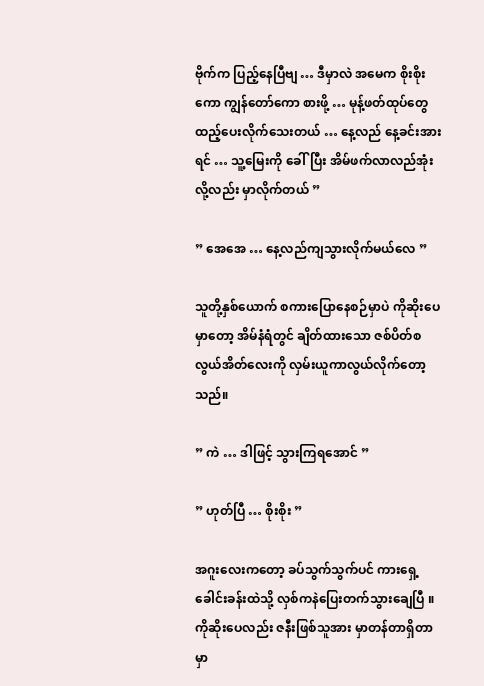ဗိုက်က ပြည့်နေပြီဗျ … ဒီမှာလဲ အမေက စိုးစိုးကော ကျွန်တော်ကော စားဖို့ … မုန့်ဖတ်ထုပ်တွေ ထည့်ပေးလိုက်သေးတယ် … နေ့လည် နေ့ခင်းအားရင် … သူ့မြေးကို ခေါ်ပြီး အိမ်ဖက်လာလည်အုံးလို့လည်း မှာလိုက်တယ် ”

” အေအေ … နေ့လည်ကျသွားလိုက်မယ်လေ ”

သူတို့နှစ်ယောက် စကားပြောနေစဉ်မှာပဲ ကိုဆိုးပေမှာတော့ အိမ်နံရံတွင် ချိတ်ထားသော ဇစ်ပိတ်စလွယ်အိတ်လေးကို လှမ်းယူကာလွယ်လိုက်တော့သည်။

” ကဲ … ဒါဖြင့် သွားကြရအောင် ”

” ဟုတ်ပြီ … စိုးစိုး ”

အဂူးလေးကတော့ ခပ်သွက်သွက်ပင် ကားရှေ့ခေါင်းခန်းထဲသို့ လှစ်ကနဲပြေးတက်သွားချေပြီ ။ ကိုဆိုးပေလည်း ဇနီးဖြစ်သူအား မှာတန်တာရှိတာ မှာ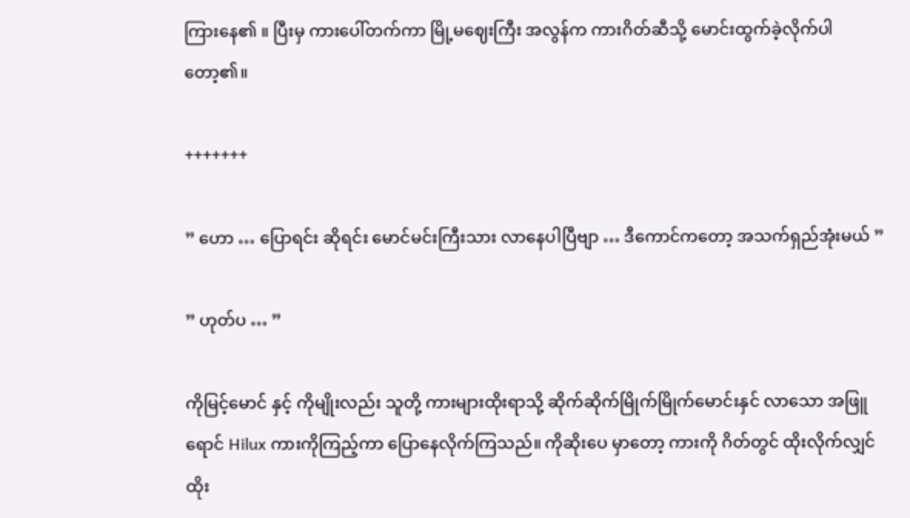ကြားနေ၏ ။ ပြီးမှ ကားပေါ်တက်ကာ မြို့မဈေးကြီး အလွန်က ကားဂိတ်ဆီသို့ မောင်းထွက်ခဲ့လိုက်ပါတော့၏။

+++++++

” ဟော … ပြောရင်း ဆိုရင်း မောင်မင်းကြီးသား လာနေပါပြီဗျာ … ဒီကောင်ကတော့ အသက်ရှည်အုံးမယ် ”

” ဟုတ်ပ … ”

ကိုမြင့်မောင် နှင့် ကိုမျိုးလည်း သူတို့ ကားများထိုးရာသို့ ဆိုက်ဆိုက်မြိုက်မြိုက်မောင်းနှင် လာသော အဖြူရောင် Hilux ကားကိုကြည့်ကာ ပြောနေလိုက်ကြသည်။ ကိုဆိုးပေ မှာတော့ ကားကို ဂိတ်တွင် ထိုးလိုက်လျှင် ထိုး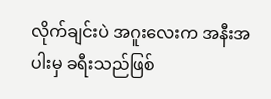လိုက်ချင်းပဲ အဂူးလေးက အနီးအပါးမှ ခရီးသည်ဖြစ်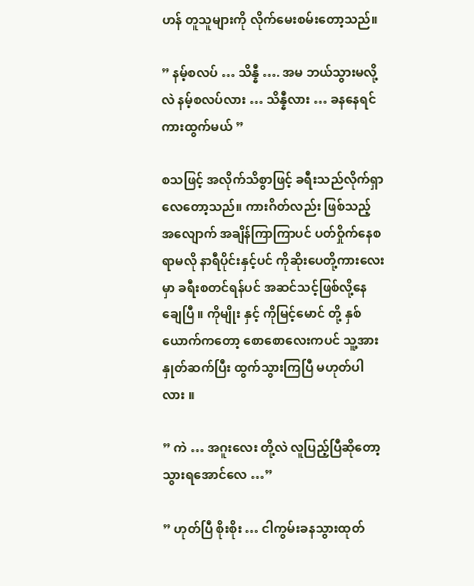ဟန် တူသူများကို လိုက်မေးစမ်းတော့သည်။

” နမ့်စလပ် … သိန္နီ …. အမ ဘယ်သွားမလို့လဲ နမ့်စလပ်လား … သိန္နီလား … ခနနေရင် ကားထွက်မယ် ”

စသဖြင့် အလိုက်သိစွာဖြင့် ခရီးသည်လိုက်ရှာလေတော့သည်။ ကားဂိတ်လည်း ဖြစ်သည့် အလျောက် အချိန်ကြာကြာပင် ပတ်ဝှိုက်နေစရာမလို နာရီပိုင်းနှင့်ပင် ကိုဆိုးပေတို့ကားလေးမှာ ခရီးစတင်ရန်ပင် အဆင်သင့်ဖြစ်လို့နေချေပြီ ။ ကိုမျိုး နှင့် ကိုမြင့်မောင် တို့ နှစ်ယောက်ကတော့ စောစောလေးကပင် သူ့အား နှုတ်ဆက်ပြီး ထွက်သွားကြပြီ မဟုတ်ပါလား ။

” ကဲ … အဂူးလေး တို့လဲ လူပြည့်ပြီဆိုတော့ သွားရအောင်လေ …”

” ဟုတ်ပြီ စိုးစိုး … ငါကွမ်းခနသွားထုတ်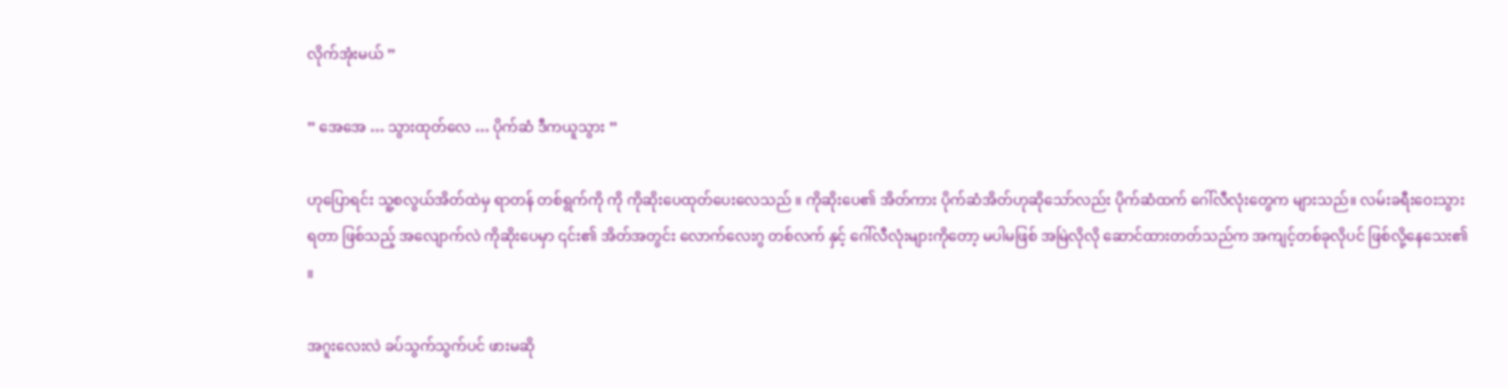လိုက်အုံးမယ် ”

” အေအေ … သွားထုတ်လေ … ပိုက်ဆံ ဒီကယူသွား ”

ဟုပြောရင်း သူ့စလွယ်အိတ်ထဲမှ ရာတန် တစ်ရွက်ကို ကို ကိုဆိုးပေထုတ်ပေးလေသည် ။ ကိုဆိုးပေ၏ အိတ်ကား ပိုက်ဆံအိတ်ဟုဆိုသော်လည်း ပိုက်ဆံထက် ဂေါ်လီလုံးတွေက များသည်။ လမ်းခရီးဝေးသွားရတာ ဖြစ်သည့် အလျောက်လဲ ကိုဆိုးပေမှာ ၎င်း၏ အိတ်အတွင်း လောက်လေးဂွ တစ်လက် နှင့် ဂေါ်လီလုံးများကိုတော့ မပါမဖြစ် အမြဲလိုလို ဆောင်ထားတတ်သည်က အကျင့်တစ်ခုလိုပင် ဖြစ်လို့နေသေး၏ ။

အဂူးလေးလဲ ခပ်သွက်သွက်ပင် ဖားမဆို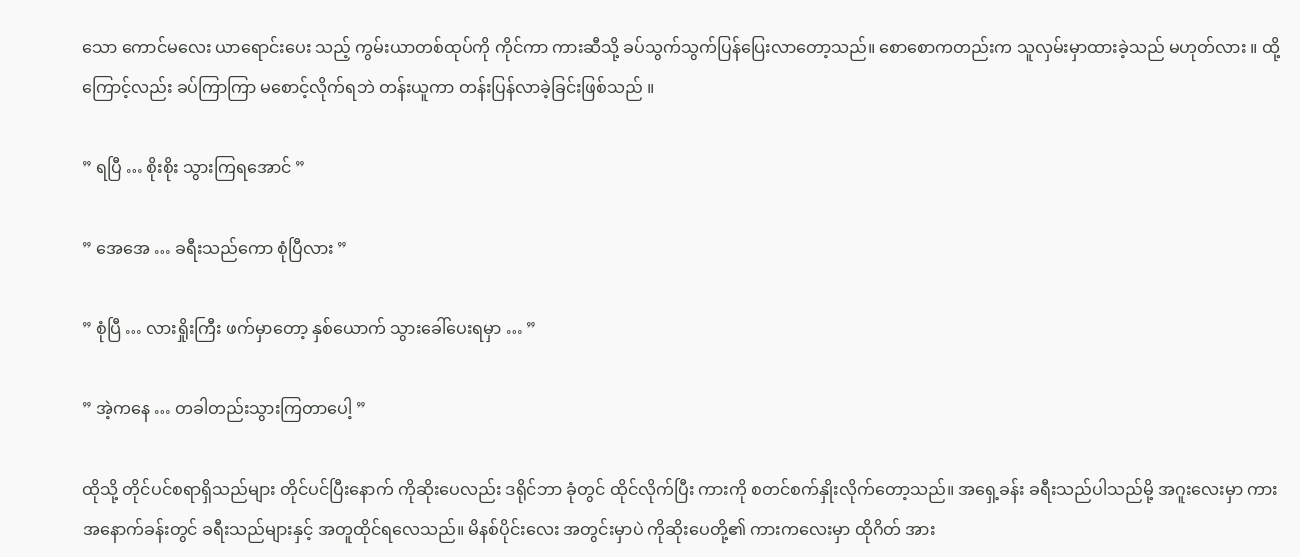သော ကောင်မလေး ယာရောင်းပေး သည့် ကွမ်းယာတစ်ထုပ်ကို ကိုင်ကာ ကားဆီသို့ ခပ်သွက်သွက်ပြန်ပြေးလာတော့သည်။ စောစောကတည်းက သူလှမ်းမှာထားခဲ့သည် မဟုတ်လား ။ ထို့ကြောင့်လည်း ခပ်ကြာကြာ မစောင့်လိုက်ရဘဲ တန်းယူကာ တန်းပြန်လာခဲ့ခြင်းဖြစ်သည် ။

” ရပြီ … စိုးစိုး သွားကြရအောင် ”

” အေအေ … ခရီးသည်ကော စုံပြီလား ”

” စုံပြီ … လားရှိုးကြီး ဖက်မှာတော့ နှစ်ယောက် သွားခေါ်ပေးရမှာ … ”

” အဲ့ကနေ … တခါတည်းသွားကြတာပေါ့ ”

ထိုသို့ တိုင်ပင်စရာရှိသည်များ တိုင်ပင်ပြီးနောက် ကိုဆိုးပေလည်း ဒရိုင်ဘာ ခုံတွင် ထိုင်လိုက်ပြီး ကားကို စတင်စက်နှိုးလိုက်တော့သည်။ အရှေ့ခန်း ခရီးသည်ပါသည်မို့ အဂူးလေးမှာ ကားအနောက်ခန်းတွင် ခရီးသည်များနှင့် အတူထိုင်ရလေသည်။ မိနစ်ပိုင်းလေး အတွင်းမှာပဲ ကိုဆိုးပေတို့၏ ကားကလေးမှာ ထိုဂိတ် အား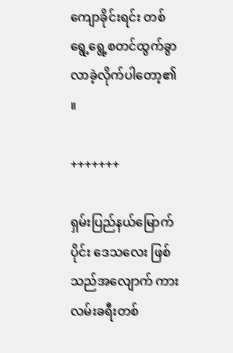ကျောခိုင်းရင်း တစ်ရွေ့ရွေ့စတင်ထွက်ခွာလာခဲ့လိုက်ပါတော့၏ ။

+++++++

ရှမ်းပြည်နယ်မြောက်ပိုင်း ဒေသလေး ဖြစ်သည်အလျောက် ကားလမ်းခရီးတစ်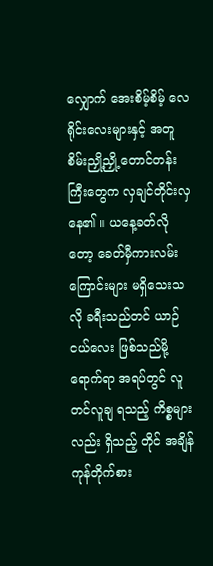လျှောက် အေးစိမ့်စိမ့် လေရိုင်းလေးများနှင့် အတူ စိမ်းညှို့ညှို့ တောင်တန်းကြီးတွေက လှချင်တိုင်းလှနေ၏ ။ ယနေ့ခတ်လို တော့ ခေတ်မှီကားလမ်းကြောင်းများ မရှိသေးသလို ခရီးသည်တင် ယာဉ်ငယ်လေး ဖြစ်သည်မို့ ရောက်ရာ အရပ်တွင် လူတင်လူချ ရသည့် ကိစ္စများလည်း ရှိသည့် တိုင် အချိန်ကုန်တိုက်စား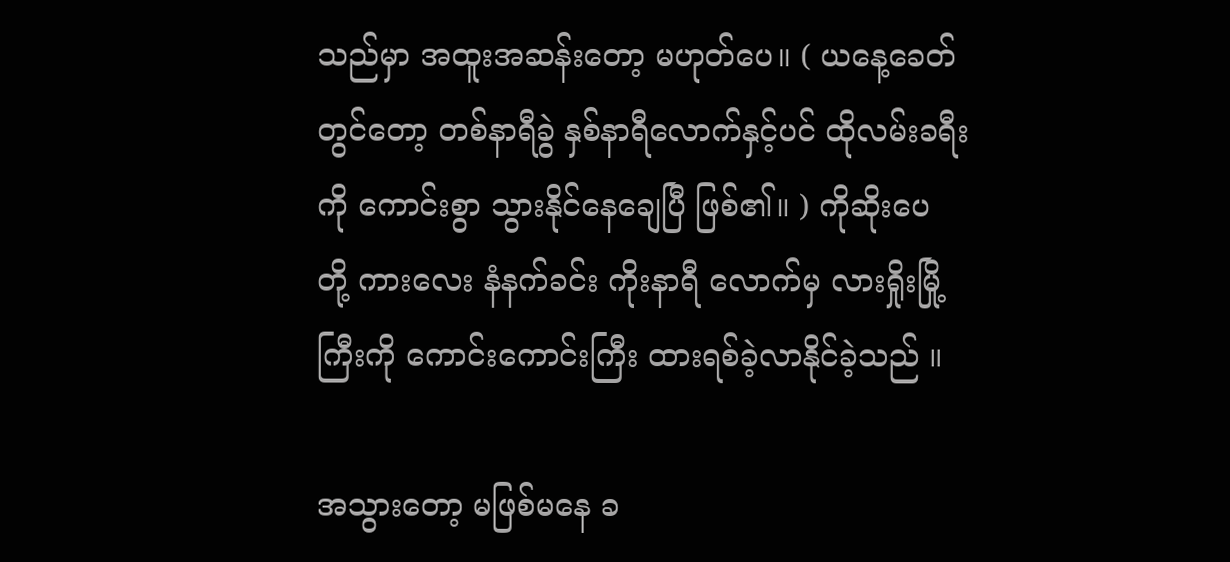သည်မှာ အထူးအဆန်းတော့ မဟုတ်ပေ။ ( ယနေ့ခေတ်တွင်တော့ တစ်နာရီခွဲ နှစ်နာရီလောက်နှင့်ပင် ထိုလမ်းခရီးကို ကောင်းစွာ သွားနိုင်နေချေပြီ ဖြစ်၏။ ) ကိုဆိုးပေ တို့ ကားလေး နံနက်ခင်း ကိုးနာရီ လောက်မှ လားရှိုးမြို့ကြီးကို ကောင်းကောင်းကြီး ထားရစ်ခဲ့လာနိုင်ခဲ့သည် ။

အသွားတော့ မဖြစ်မနေ ခ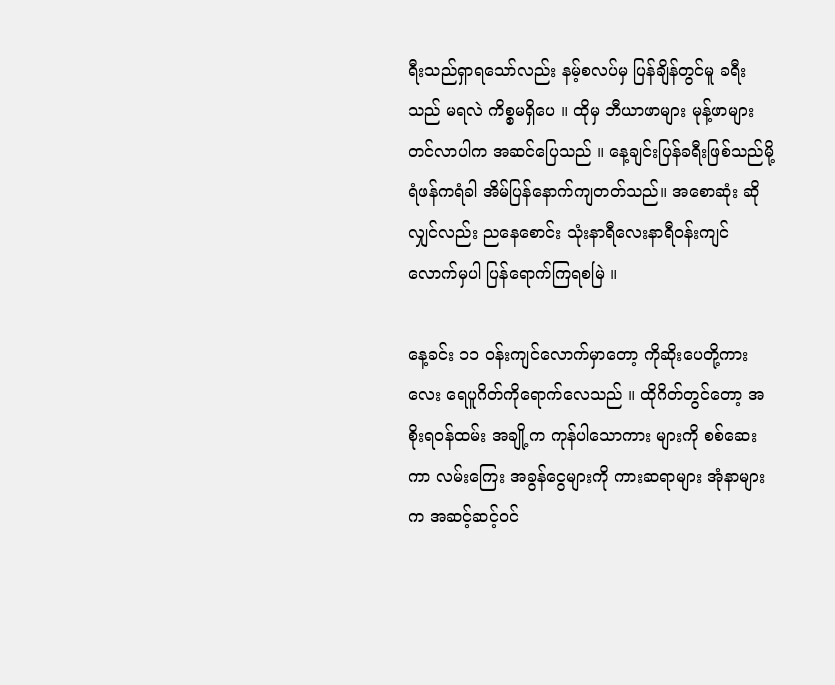ရီးသည်ရှာရသော်လည်း နမ့်စလပ်မှ ပြန်ချိန်တွင်မူ ခရီးသည် မရလဲ ကိစ္စမရှိပေ ။ ထိုမှ ဘီယာဖာများ မုန့်ဖာများ တင်လာပါက အဆင်ပြေသည် ။ နေ့ချင်းပြန်ခရီးဖြစ်သည်မို့ ရံဖန်ကရံခါ အိမ်ပြန်နောက်ကျတတ်သည်။ အစောဆုံး ဆိုလျှင်လည်း ညနေစောင်း သုံးနာရီလေးနာရီဝန်းကျင်လောက်မှပါ ပြန်ရောက်ကြရစမြဲ ။

နေ့ခင်း ၁၁ ဝန်းကျင်‌လောက်မှာတော့ ကိုဆိုးပေတို့ကားလေး ရေပူဂိတ်ကိုရောက်လေသည် ။ ထိုဂိတ်တွင်တော့ အစိုးရဝန်ထမ်း အချို့က ကုန်ပါသောကား များကို စစ်ဆေးကာ လမ်းကြေး အခွန်ငွေများကို ကားဆရာများ အုံနာများက အဆင့်ဆင့်ဝင်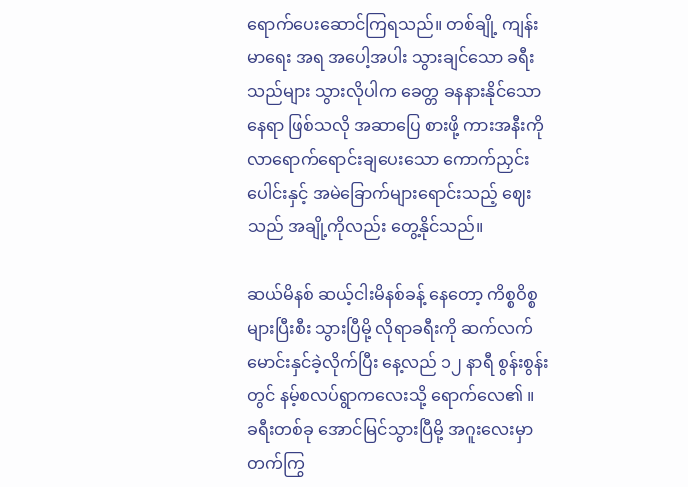ရောက်ပေးဆောင်ကြရသည်။ တစ်ချို့ ကျန်းမာရေး အရ အပေါ့အပါး သွားချင်သော ခရီးသည်များ သွားလိုပါက ခေတ္တ ခနနားနိုင်သော နေရာ ဖြစ်သလို အဆာပြေ စားဖို့ ကားအနီးကို လာရောက်ရောင်းချပေးသော ကောက်ညှင်းပေါင်းနှင့် အမဲခြောက်‌များရောင်းသည့် ဈေးသည် အချို့ကိုလည်း တွေ့နိုင်သည်။

ဆယ်မိနစ် ဆယ့်ငါးမိနစ်ခန့် နေတော့ ကိစ္စဝိစ္စများပြီးစီး သွားပြီမို့ လိုရာခရီးကို ဆက်လက်မောင်းနှင်ခဲ့လိုက်ပြီး နေ့လည် ၁၂ နာရီ စွန်းစွန်း တွင် နမ့်စလပ်ရွာကလေးသို့ ရောက်လေ၏ ။ ခရီးတစ်ခု အောင်မြင်သွားပြီမို့ အဂူးလေးမှာ တက်ကြွ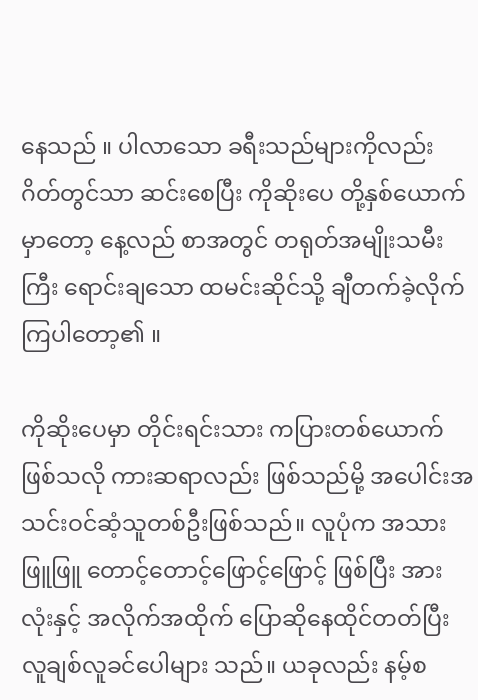နေသည် ။ ပါလာသော ခရီးသည်များကိုလည်း ဂိတ်တွင်သာ ဆင်းစေပြီး ကိုဆိုးပေ တို့နှစ်ယောက်မှာတော့ နေ့လည် စာအတွင် တရုတ်အမျိုးသမီးကြီး ရောင်းချသော ထမင်းဆိုင်သို့ ချီတက်ခဲ့လိုက်ကြပါတော့၏ ။

ကိုဆိုးပေမှာ တိုင်းရင်းသား ကပြားတစ်ယောက် ဖြစ်သလို ကားဆရာလည်း ဖြစ်သည်မို့ အပေါင်းအသင်းဝင်ဆံ့သူတစ်ဦးဖြစ်သည်။ လူပုံက အသားဖြူဖြူ တောင့်တောင့်ဖြောင့်ဖြောင့် ဖြစ်ပြီး အားလုံးနှင့် အလိုက်အထိုက် ပြောဆိုနေထိုင်တတ်ပြီး လူချစ်လူခင်ပေါများ သည်။ ယခုလည်း နမ့်စ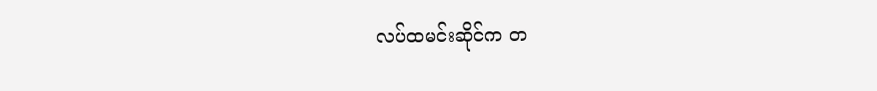လပ်ထမင်းဆိုင်က တ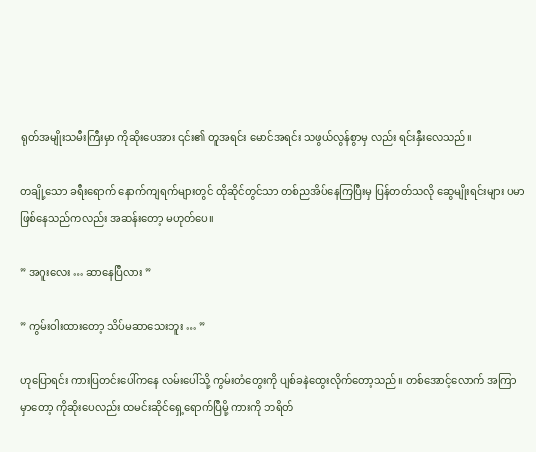ရုတ်အမျိုးသမီးကြီးမှာ ကိုဆိုးပေအား ၎င်း၏ တူအရင်း မောင်အရင်း သဖွယ်လွန်စွာမှ လည်း ရင်းနှီးလေသည်။

တချို့သော ခရီးရောက် နောက်ကျရက်များတွင် ထိုဆိုင်တွင်သာ တစ်ညအိပ်နေကြပြီးမှ ပြန်တတ်သလို ဆွေမျိုးရင်းများ ပမာဖြစ်နေသည်ကလည်း အဆန်းတော့ မဟုတ်ပေ။

” အဂူးလေး … ဆာနေပြီလား ”

” ကွမ်းဝါးထားတော့ သိပ်မဆာသေးဘူး … ”

ဟုပြောရင်း ကားပြတင်းပေါ်ကနေ လမ်းပေါ်သို့ ကွမ်းတံတွေးကို ပျစ်ခနဲထွေးလိုက်တော့သည်။ တစ်အောင့်လောက် အကြာမှာတော့ ကိုဆိုးပေလည်း ထမင်းဆိုင်ရှေ့ရောက်ပြီမို့ ကားကို ဘရိတ်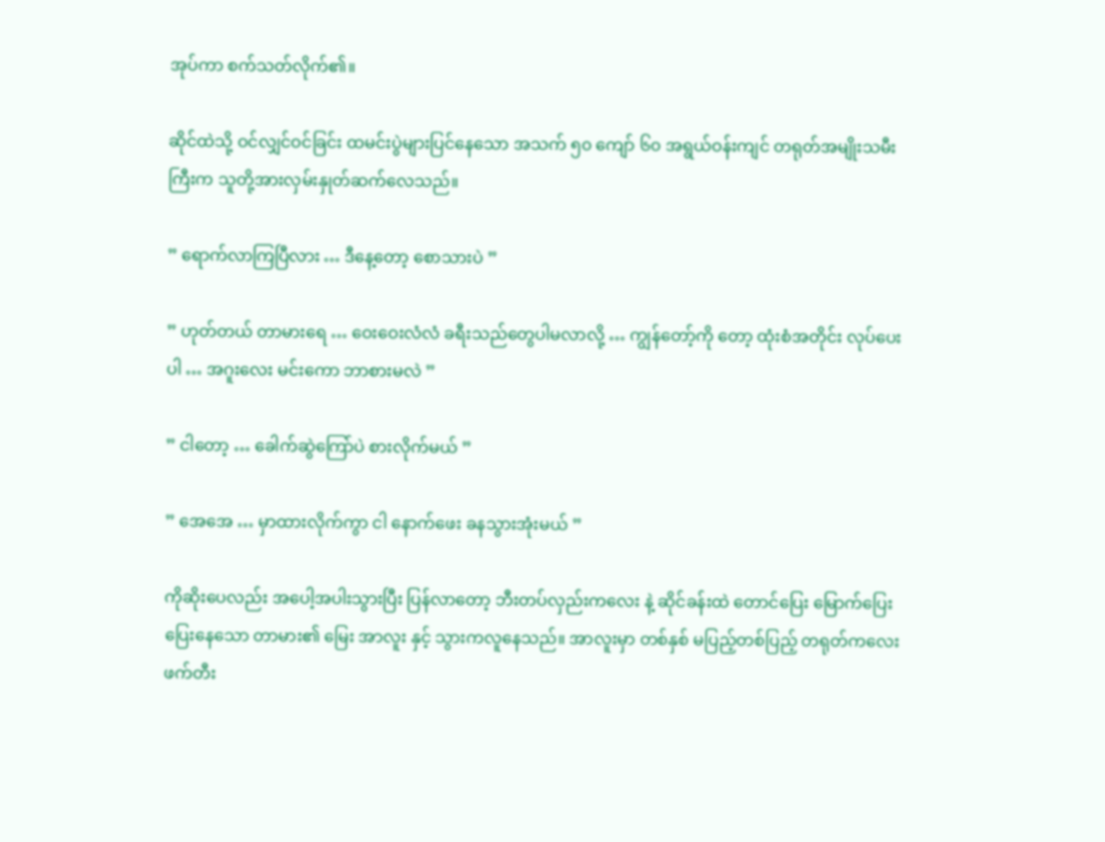အုပ်ကာ စက်သတ်လိုက်၏။

ဆိုင်ထဲသို့ ဝင်လျှင်ဝင်ခြင်း ထမင်းပွဲများပြင်နေသော အသက် ၅၀ ကျော် ၆၀ အရွယ်ဝန်းကျင် တရုတ်အမျိုးသမီးကြီးက သူတို့အားလှမ်းနှုတ်ဆက်လေသည်။

” ရောက်လာကြပြီလား … ဒီနေ့တော့ စောသားပဲ ”

” ဟုတ်တယ် တာမားရေ … ဝေးဝေးလံလံ ခရီးသည်တွေပါမလာလို့ … ကျွန်တော့်ကို တော့ ထုံးစံအတိုင်း လုပ်ပေးပါ … အဂူးလေး မင်းကော ဘာစားမလဲ ”

” ငါတော့ … ခေါက်ဆွဲကြော်ပဲ စားလိုက်မယ် ”

” အေအေ … မှာထားလိုက်ကွာ ငါ နောက်ဖေး ခနသွားအုံးမယ် ”

ကိုဆိုးပေလည်း အပေါ့အပါးသွားပြီး ပြန်လာတော့ ဘီးတပ်လှည်းကလေး နဲ့ ဆိုင်ခန်းထဲ တောင်ပြေး မြောက်ပြေး ပြေးနေသော တာမား၏ မြေး အာလူး နှင့် သွားကလူနေသည်။ အာလူးမှာ တစ်နှစ် မပြည့်တစ်ပြည့် တရုတ်ကလေး ဖက်တီး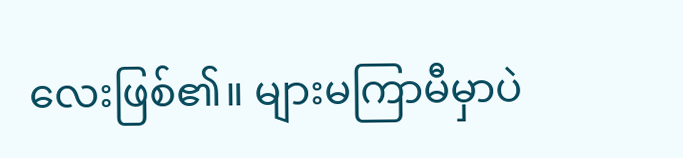လေးဖြစ်၏။ များမကြာမီမှာပဲ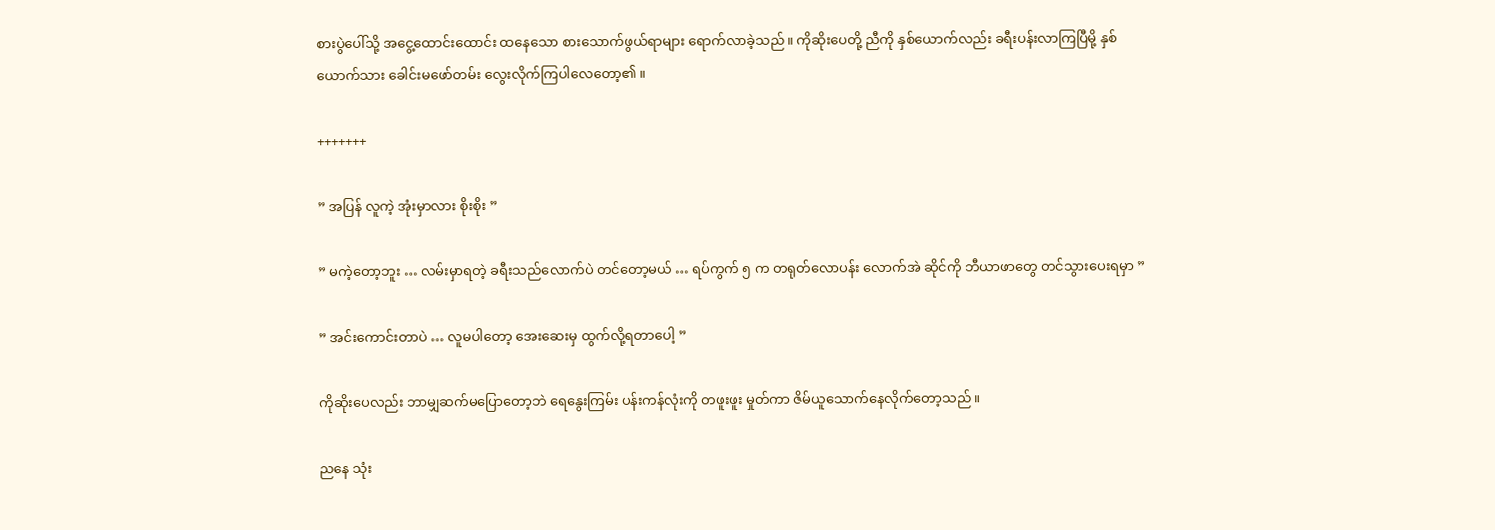စားပွဲပေါ်သို့ အငွေ့ထောင်းထောင်း ထနေသော စားသောက်ဖွယ်ရာများ ရောက်လာခဲ့သည်။ ကိုဆိုးပေတို့ ညီကို နှစ်ယောက်လည်း ခရီးပန်းလာကြပြီမို့ နှစ်ယောက်သား ခေါင်းမဖော်တမ်း လွေးလိုက်ကြပါလေတော့၏ ။

+++++++

” အပြန် လူကဲ့ အုံးမှာလား စိုးစိုး ”

” မကဲ့တော့ဘူး … လမ်းမှာရတဲ့ ခရီးသည်လောက်ပဲ တင်တော့မယ် … ရပ်ကွက် ၅ က တရုတ်လောပန်း လောက်အဲ ဆိုင်ကို ဘီယာဖာတွေ တင်သွားပေးရမှာ ”

” အင်းကောင်းတာပဲ … လူမပါတော့ အေးဆေးမှ ထွက်လို့ရတာပေါ့ ”

ကိုဆိုးပေလည်း ဘာမျှဆက်မပြောတော့ဘဲ ရေနွေးကြမ်း ပန်းကန်လုံးကို တဖူးဖူး မှုတ်ကာ ဇိမ်ယူသောက်နေလိုက်တော့သည်။

ညနေ သုံး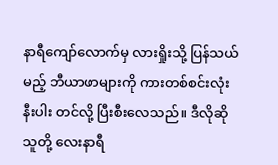နာရီကျော်လောက်မှ လားရှိုးသို့ ပြန်သယ်မည့် ဘီယာဖာများကို ကားတစ်စင်းလုံး နီးပါး တင်လို့ ပြီးစီးလေသည်။ ဒီလိုဆို သူတို့ လေးနာရီ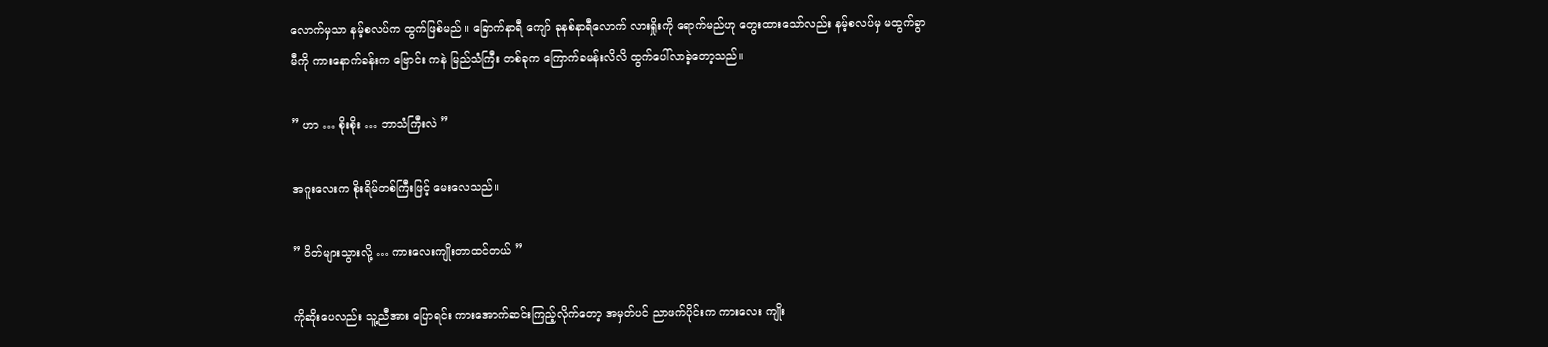လောက်မှသာ နမ့်စလပ်က ထွက်ဖြစ်မည် ။ ခြောက်နာရီ ကျော် ခုနစ်နာရီလောက် လားရှိုးကို ရောက်မည်ဟု တွေးထားသော်လည်း နမ့်စလပ်မှ မထွက်ခွာမီကို ကားနောက်ခန်းက ဗြောင်း ကနဲ မြည်သံကြီး တစ်ခုက ကြောက်ခမန်းလိလိ ထွက်ပေါ်လာခဲ့တော့သည်။

” ဟာ … စိုးစိုး … ဘာသံကြီးလဲ ”

အဂူးလေးက စိုးရိမ်တစ်ကြီးဖြင့် မေးလေသည်။

” ဝိတ်များသွားလို့ … ကားလေးကျိုးတာထင်တယ် ”

ကိုဆိုးပေလည်း သူ့ညီအား ပြောရင်း ကားအောက်ဆင်းကြည့်လိုက်တော့ အမှတ်ပင် ညာဖက်ပိုင်းက ကားလေး ကျိုး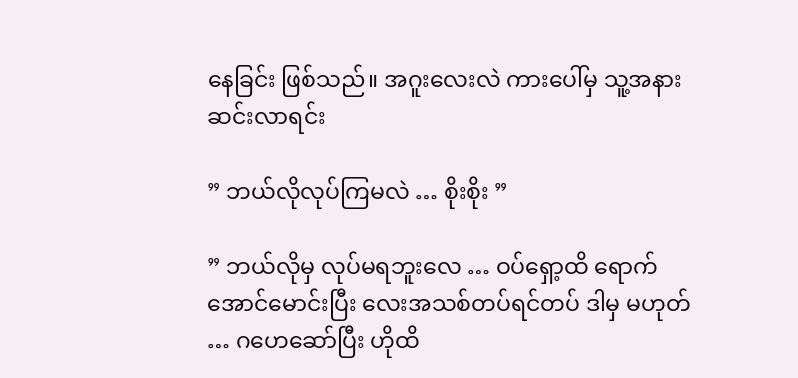နေခြင်း ဖြစ်သည်။ အဂူးလေးလဲ ကားပေါ်မှ သူ့အနားဆင်းလာရင်း

” ဘယ်လိုလုပ်ကြမလဲ … စိုးစိုး ”

” ဘယ်လိုမှ လုပ်မရဘူးလေ … ဝပ်ရှော့ထိ ရောက်အောင်မောင်းပြီး လေးအသစ်တပ်ရင်တပ် ဒါမှ မဟုတ် … ဂဟေဆော်ပြီး ဟိုထိ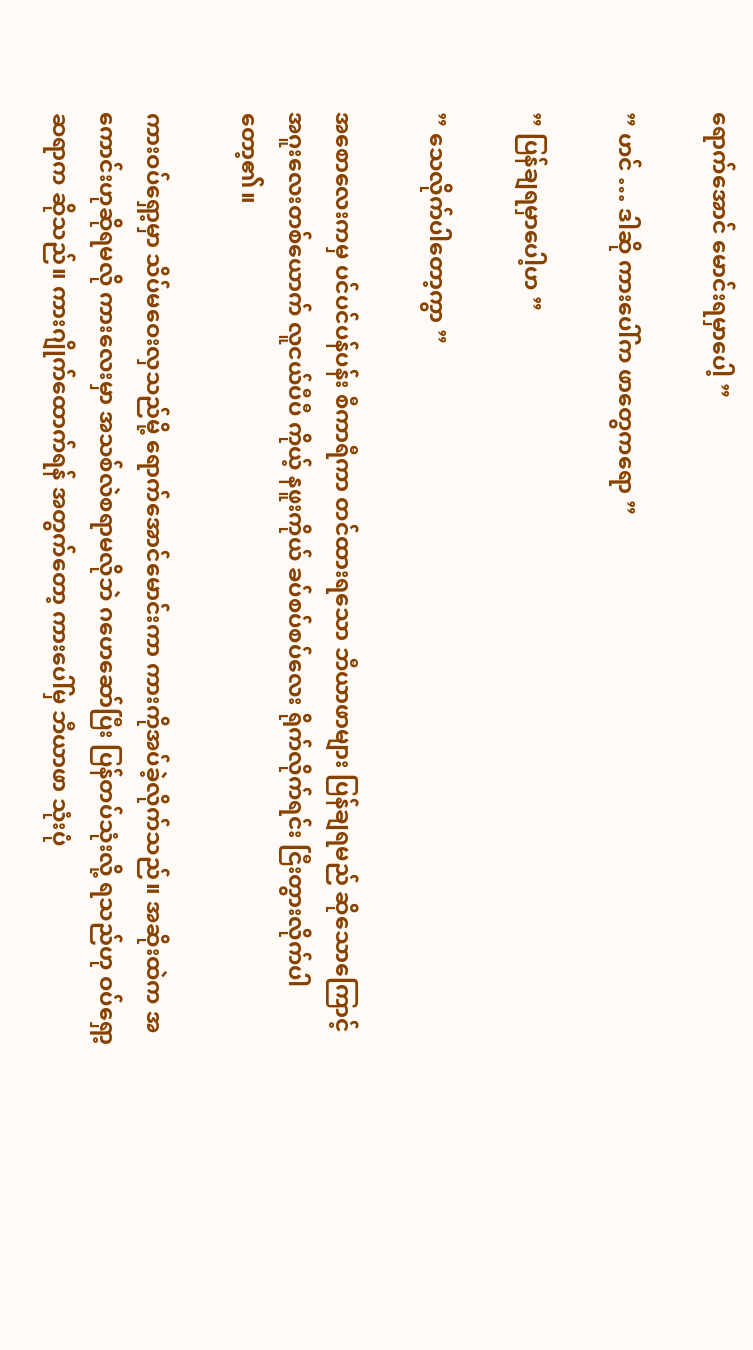ရောက်အောင် မောင်းရမှာပေါ့ ”

” ဟင် … ဒါဆို ကားပေါ်က ဖာတွေကရော ”

” ပြန်ချရမှာပေါ့ဟ ”

” သေလိုက်ပါတော့ကွာ ”

အစောလေးကမှ ပင်ပင်ပန်ပန်း စီကာရီကာ တင်ထားရသော ဘီယာဖာများ ပြန်ချရမည် ဆိုသောကြောင့် အဂူးလေးတစ်ယောက် လူငယ်ပီပီ ကိုယ့် နဖူးကိုယ် ခပ်စပ်စပ်လေး ရိုက်လိုက်ရင်း ငြီးတွားလိုက်ပါတော့၏။

ကားဝပ်‌ရှော့မှာ သိပ်မဝေးလှသည်မို့ ရောက်အောင်မောင်းကာ ကားကိုအပ်ခဲ့လိုက်သည်။ အဆိုးထဲက အကောင်းဟုဆိုရမလို ကားလေးမှာ အသစ်လဲစရာမလိုဘဲ ဂဟေဆော်ပြီး ပြန်တပ်သုံးလို့ ရသည်ဟု ဝပ်ရှော့ ဆရာက ဆိုသည်။ ကားဂျိုက်ထောက်ရန် အတွက်တော့ ကားပေါ်မှ ဘီယာဖာ သုံးပုံ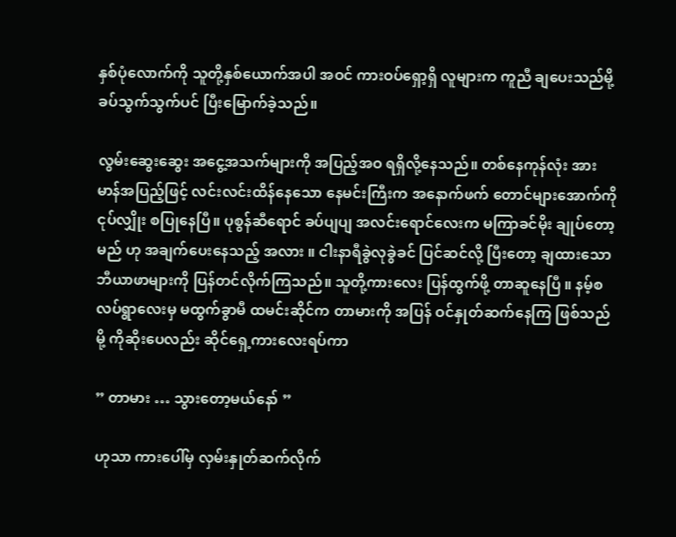နှစ်ပုံလောက်ကို သူတို့နှစ်ယောက်အပါ အဝင် ကားဝပ်ရှော့ရှိ လူများက ကူညီ ချပေးသည်မို့ ခပ်သွက်သွက်ပင် ပြီးမြောက်ခဲ့သည်။

လွမ်းဆွေးဆွေး အငွေ့အသက်များကို အပြည့်အဝ ရရှိလို့နေသည်။ တစ်နေကုန်လုံး အားမာန်အပြည့်ဖြင့် လင်းလင်းထိန်နေသော နေမင်းကြီးက အနောက်ဖက် တောင်များအောက်ကို ငုပ်လျှိုး စပြုနေပြီ။ ပုစွန်ဆီရောင် ခပ်ပျပျ အလင်းရောင်လေးက မကြာခင်မိုး ချုပ်တော့မည် ဟု အချက်ပေးနေသည့် အလား ။ ငါးနာရီခွဲလုခွဲခင် ပြင်ဆင်လို့ ပြီးတော့ ချထားသော ဘီယာဖာများကို ပြန်တင်လိုက်ကြသည်။ သူတို့ကားလေး ပြန်ထွက်ဖို့ တာဆူနေပြီ ။ နမ့်စလပ်ရွာလေးမှ မထွက်ခွာမီ ထမင်းဆိုင်က တာမားကို အပြန် ဝင်နှုတ်ဆက်နေကြ ဖြစ်သည်မို့ ကိုဆိုးပေလည်း ဆိုင်ရှေ့ကားလေးရပ်ကာ

” တာမား … သွားတော့မယ်နော် ”

ဟုသာ ကားပေါ်မှ လှမ်းနှုတ်ဆက်လိုက်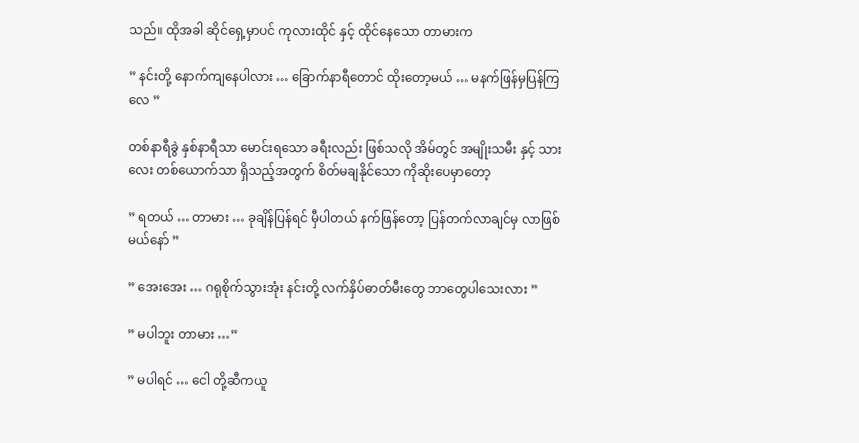သည်။ ထိုအခါ ဆိုင်ရှေ့မှာပင် ကုလားထိုင် နှင့် ထိုင်နေသော တာမားက

” နင်းတို့ နောက်ကျနေပါလား … ခြောက်နာရီတောင် ထိုးတော့မယ် … မနက်ဖြန်မှပြန်ကြလေ ”

တစ်နာရီခွဲ နှစ်နာရီသာ မောင်းရသော ခရီးလည်း ဖြစ်သလို အိမ်တွင် အမျိုးသမီး နှင့် သားလေး တစ်ယောက်သာ ရှိသည့်အတွက် စိတ်မချနိုင်သော ကိုဆိုးပေမှာတော့

” ရတယ် … တာမား … ခုချိန်ပြန်ရင် မှီပါတယ် နက်ဖြန်တော့ ပြန်တက်လာချင်မှ လာဖြစ်မယ်နော် ”

” အေးအေး … ဂရုစိုက်သွားအုံး နင်းတို့ လက်နှိပ်ဓာတ်မီးတွေ ဘာတွေပါသေးလား ”

” မပါဘူး တာမား …”

” မပါရင် … ငေါ တို့ဆီကယူ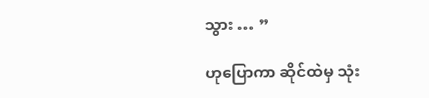သွား … ”

ဟုပြောကာ ဆိုင်ထဲမှ သုံး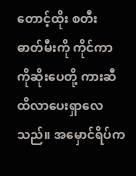တောင့်ထိုး စတီး ဓာတ်မီးကို ကိုင်ကာ ကိုဆိုးပေတို့ ကားဆီထိလာပေးရှာလေသည်။ အမှောင်ရိပ်က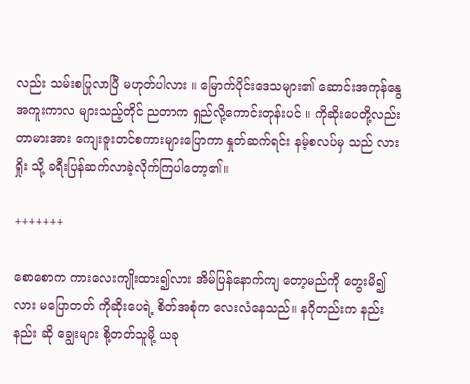လည်း သမ်းစပြုလာပြီ မဟုတ်ပါလား ။ မြောက်ပိုင်းဒေသများ၏ ဆောင်းအကုန်နွေအကူးကာလ များသည့်တိုင် ညတာက ရှည်လို့ကောင်းတုန်းပင် ။ ကိုဆိုးပေတို့လည်း တာမားအား ကျေးဇူးတင်စကားများပြောကာ နှုတ်ဆက်ရင်း နမ့်စလပ်မှ သည် လားရှိုး သို့ ခရီးပြန်ဆက်လာခဲ့လိုက်ကြပါတော့၏။

+++++++

စောစောက ကားလေးကျိုးထား၍လား အိမ်ပြန်နောက်ကျ တော့မည်ကို တွေးမိ၍လား မပြောတတ် ကိုဆိုးပေရဲ့ စိတ်အစုံက လေးလံနေသည်။ နဂိုတည်းက နည်းနည်း ဆို ချွေးများ စို့တတ်သူမို့ ယခု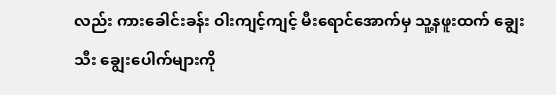လည်း ကားခေါင်းခန်း ဝါးကျင့်ကျင့် မီးရောင်အောက်မှ သူ့နဖူးထက် ချွေးသီး ချွေးပေါက်များကို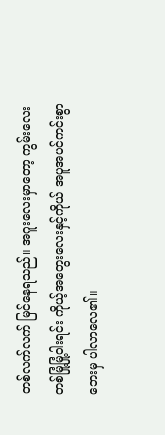တစ်လက်လက် မြင်နေရသည်။ အဂူးလေးမှာတော့ ကွမ်းလေး တစ်မြုံ့မြုံ့ဝါးရင်း ကိုယ့်အတွေးလေးနှင့်ကိုယ် အပူအပင်ကင်းစွာ ဘေးမှ ပါလာလေ၏။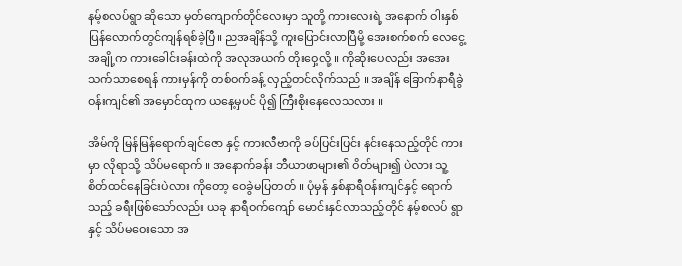နမ့်စလပ်ရွာ ဆိုသော မှတ်ကျောက်တိုင်လေးမှာ သူတို့ ကားလေးရဲ့ အနောက် ဝါးနှစ်ပြန်လောက်တွင်ကျန်ရစ်ခဲ့ပြီ။ ညအချိန်သို့ ကူးပြောင်းလာပြီမို့ အေးစက်စက် လေငွေ့ အချို့က ကားခေါင်းခန်းထဲကို အလုအယက် တိုးဝှေ့လို့ ။ ကိုဆိုးပေလည်း အအေးသက်သာစေရန် ကားမှန်ကို တစ်ဝက်ခန့် လှည့်တင်လိုက်သည် ။ အချိန် ခြောက်နာရီ‌ခွဲ ဝန်းကျင်၏ အမှောင်ထုက ယနေ့မှပင် ပို၍ ကြီးစိုးနေလေသလား ။

အိမ်ကို မြန်မြန်ရောက်ချင်ဇော နှင့် ကားလီဗာကို ခပ်ပြင်းပြင်း နင်းနေသည့်တိုင် ကားမှာ လိုရာသို့ သိပ်မရောက် ။ အနောက်ခန်း ဘီယာဖာများ၏ ဝိတ်များ၍ ပဲလား သူ့စိတ်ထင်နေခြင်းပဲလား ကိုတော့ ဝေခွဲမပြတတ် ။ ပုံမှန် နှစ်နာရီဝန်းကျင်နှင့် ရောက်သည့် ခရီးဖြစ်သော်လည်း ယခု နာရီဝက်ကျော် မောင်းနှင်လာသည့်တိုင် နမ့်စလပ် ရွာ နှင့် သိပ်မဝေးသော အ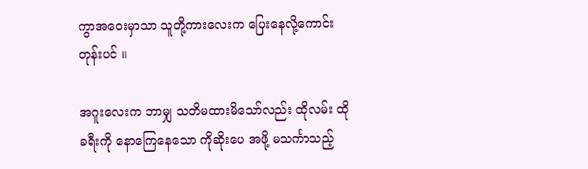ကွာအဝေးမှာသာ သူတို့ကားလေးက ပြေးနေလို့ကောင်းတုန်းပင် ။

အဂူးလေးက ဘာမျှ သတိမထားမိသော်လည်း ထိုလမ်း ထိုခရီးကို နောကြေနေသော ကိုဆိုးပေ အဖို့ မသင်္ကာသည့်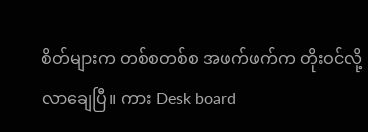စိတ်များက တစ်စတစ်စ အဖက်ဖက်က တိုးဝင်လို့လာချေပြီ။ ကား Desk board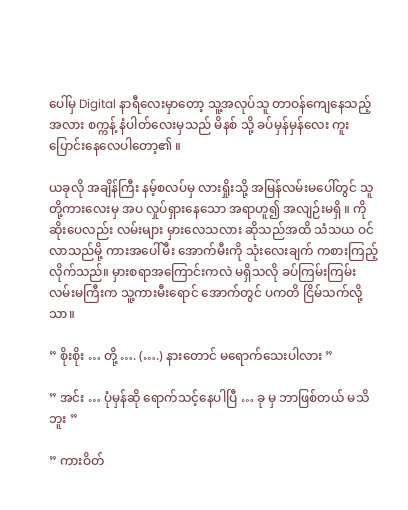ပေါ်မှ Digital နာရီလေးမှာတော့ သူ့အလုပ်သူ တာဝန်ကျေနေသည့် အလား စက္ကန့် နံပါတ်လေးမှသည် မိနစ် သို့ ခပ်မှန်မှန်လေး ကူးပြောင်းနေလေပါတော့၏ ။

ယခုလို အချိန်ကြီး နမ့်စလပ်မှ လားရှိုးသို့ အမြန်လမ်းမပေါ်တွင် သူတို့ကားလေးမှ အပ လှုပ်ရှားနေသော အရာဟူ၍ အလျဉ်းမရှိ ။ ကိုဆိုးပေလည်း လမ်းများ မှားလေသလား ဆိုသည်အထိ သံသယ ဝင်လာသည်မို့ ကားအပေါ်မီး အောက်မီးကို သုံးလေးချက် ကစားကြည့်လိုက်သည်။ မှားစရာအကြောင်းကလဲ မရှိသလို ခပ်ကြမ်းကြမ်း လမ်းမကြီးက သူ့ကားမီးရောင် အောက်တွင် ပကတိ ငြိမ်သက်လို့သာ။

” စိုးစိုး … တို့ …. (….) နားတောင် မရောက်သေးပါလား ”

” အင်း … ပုံမှန်ဆို ရောက်သင့်နေပါပြီ … ခု မှ ဘာဖြစ်တယ် မသိဘူး ”

” ကားဝိတ်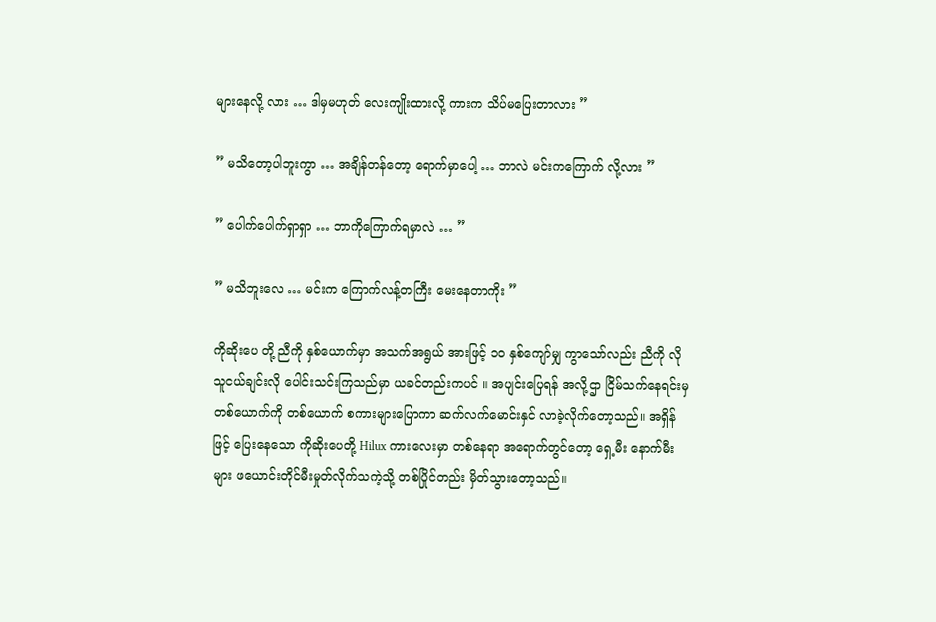များနေလို့ လား … ဒါမှမဟုတ် လေးကျိုးထားလို့ ကားက သိပ်မပြေးတာလား ”

” မသိတော့ပါဘူးကွာ … အချိန်တန်တော့ ရောက်မှာပေါ့ … ဘာလဲ မင်းကကြောက် လို့လား ”

” ပေါက်ပေါက်ရှာရှာ … ဘာကိုကြောက်ရမှာလဲ … ”

” မသိဘူးလေ … မင်းက ကြောက်လန့်တကြီး မေးနေတာကိုး ”

ကိုဆိုးပေ တို့ ညီကို နှစ်ယောက်မှာ အသက်အရွယ် အားဖြင့် ၁၀ နှစ်ကျော်မျှ ကွာသော်လည်း ညီကို လို သူငယ်ချင်းလို ပေါင်းသင်းကြသည်မှာ ယခင်တည်းကပင် ။ အပျင်းပြေရန် အလို့ဌာ ငြိမ်သက်နေရင်းမှ တစ်ယောက်ကို တစ်ယောက် စကားများပြောကာ ဆက်လက်မောင်းနှင် လာခဲ့လိုက်တော့သည်။ အရှိန်ဖြင့် ပြေးနေသော ကိုဆိုးပေတို့ Hilux ကားလေးမှာ တစ်နေရာ အရောက်တွင်တော့ ရှေ့မီး နောက်မီးများ ဖယောင်းတိုင်မီးမှုတ်လိုက်သကဲ့သို့ တစ်ပြိုင်တည်း မှိတ်သွားတော့သည်။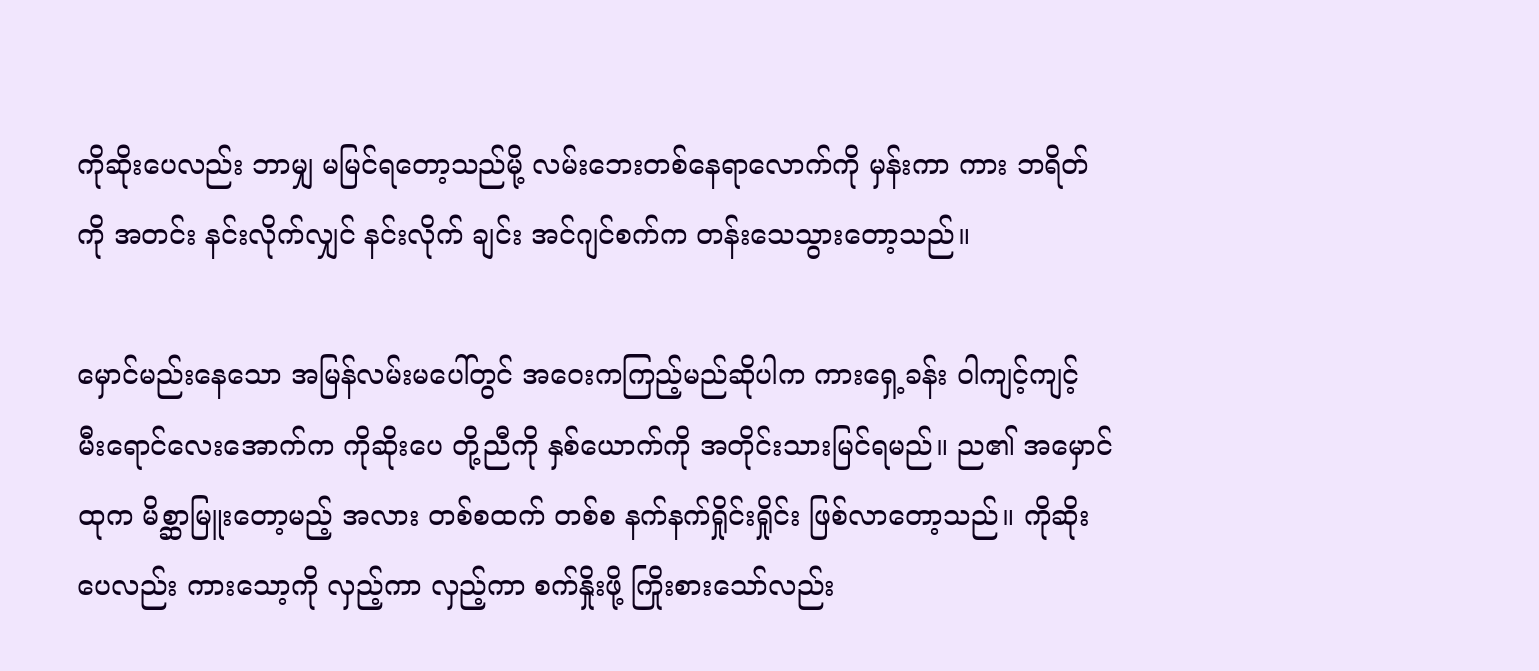ကိုဆိုးပေလည်း ဘာမျှ မမြင်ရတော့သည်မို့ လမ်းဘေးတစ်နေရာလောက်ကို မှန်းကာ ကား ဘရိတ်ကို အတင်း နင်းလိုက်လျှင် နင်းလိုက် ချင်း အင်ဂျင်စက်က တန်းသေသွားတော့သည်။

မှောင်မည်းနေသော အမြန်လမ်းမပေါ်တွင် အဝေးကကြည့်မည်ဆိုပါက ကားရှေ့ခန်း ဝါကျင့်ကျင့် မီးရောင်လေးအောက်က ကိုဆိုးပေ တို့ညီကို နှစ်ယောက်ကို အတိုင်းသားမြင်ရမည်။ ည၏ အမှောင်ထုက မိစ္ဆာမြူးတော့မည့် အလား တစ်စထက် တစ်စ နက်နက်ရှိုင်းရှိုင်း ဖြစ်လာတော့သည်။ ကိုဆိုးပေလည်း ကားသော့ကို လှည့်ကာ လှည့်ကာ စက်နှိုးဖို့ ကြိုးစားသော်လည်း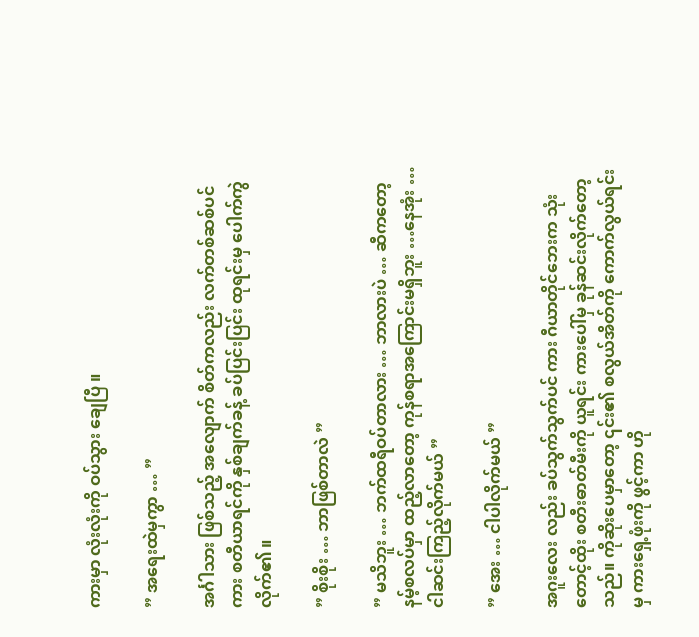ကားမှာ လုံးလုံးကို ဝပ်သွား ချေပြီ ။

” အရေးထဲမှကွာ … ”

အင်္ဂါသား ဖြစ်သည့် အလျောက် စိတ်ကလည်း လက်တစ်ဆစ်ပင် ကား စတီယာရင်ကို နှစ်ချက်ခန့် ခပ်ပြင်းပြင်း ထုရင်းမှ ပေါက်ကွဲလိုက်၏ ။

” စိုးစိုး … ဘာဖြစ်တာလဲ ”

” မသိဘူး … ဘက်ထရီဝပ်တာလား … ဘာလားပဲ … ဆီကတော့ နမ့်စလပ်မှာ ထည့်လာတော့ ကုန်စရာအကြောင်းမရှိဘူး …နေအုံး … ငါဆင်းကြည့်လိုက်မယ် ”

” အေး … ငါပါလိုက်မယ် ”

အဂူးလေး လည်း ခပ်သွက်သွက်ပင် ကား ဂီယာတိုင်ဘေးက ‌သုံးတောင့်ထိုး စတီးဓာတ်မီးကို ယူရင်း ကားပေါ်မှ ခုန်ဆင်းလိုက်တော့သည်။ ကိုဆိုးပေမှာတော့ ၎င်း၏ စလွယ်အိတ်ကို ကောက်လွယ်ရင်းမှ ကားရှေ့ဖုံးကို ဖွင့်ကာ ဟို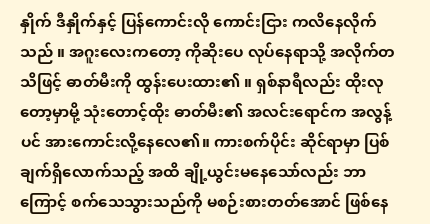နှိုက် ဒီနှိုက်နှင့် ပြန်ကောင်းလို ကောင်းငြား ကလိနေ‌လိုက်သည် ။ အဂူးလေးကတော့ ကိုဆိုးပေ လုပ်နေရာသို့ အလိုက်တသိဖြင့် ဓာတ်မီးကို ထွန်းပေးထား၏ ။ ရှစ်နာရီလည်း ထိုးလုတော့မှာမို့ သုံးတောင့်ထိုး ဓာတ်မီး၏ အလင်းရောင်က အလွန့်ပင် အားကောင်း‌လို့နေလေ၏။ ကားစက်ပိုင်း ဆိုင်ရာမှာ ပြစ်ချက်ရှိလောက်သည့် အထိ ချို့ယွင်းမနေသော်လည်း ဘာကြောင့် စက်သေသွားသည်ကို မစဉ်းစားတတ်အောင် ဖြစ်နေ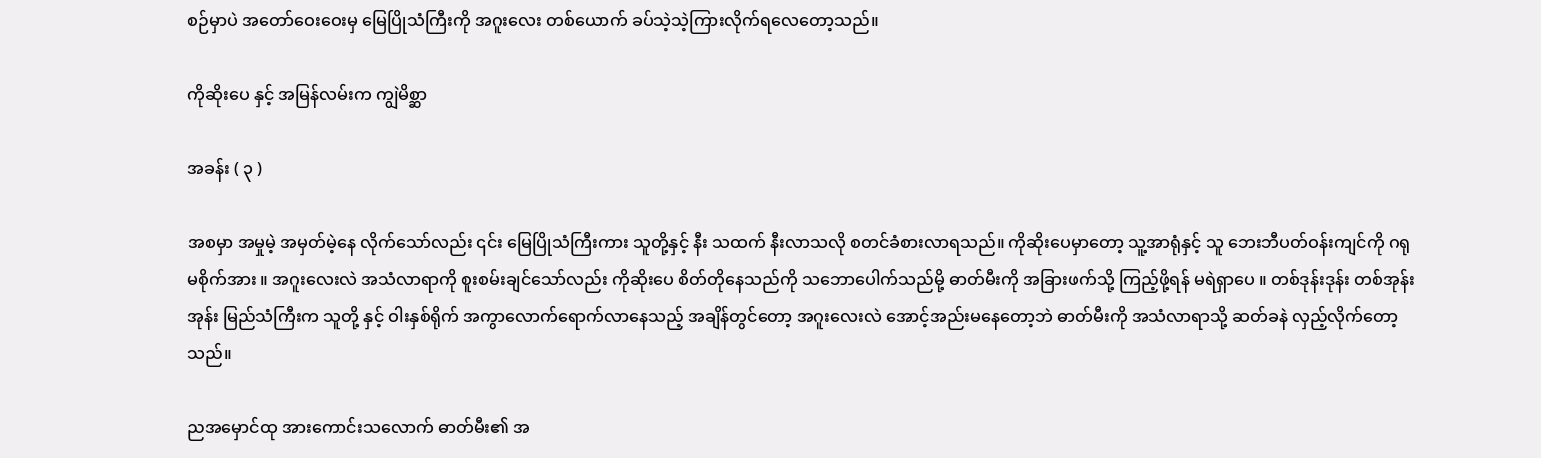စဉ်မှာပဲ အတော်ဝေးဝေးမှ မြေပြိုသံကြီးကို အဂူးလေး တစ်ယောက် ခပ်သဲ့သဲ့ကြားလိုက်ရလေတော့သည်။

ကိုဆိုးပေ နှင့် အမြန်လမ်းက ကျွဲမိစ္ဆာ

အခန်း ( ၃ )

အစမှာ အမှုမဲ့ အမှတ်မဲ့နေ လိုက်သော်လည်း ၎င်း မြေပြိုသံကြီးကား သူတို့နှင့် နီး သထက် နီးလာသလို စတင်ခံစားလာရသည်။ ကိုဆိုးပေမှာတော့ သူ့အာရုံနှင့် သူ ဘေးဘီပတ်ဝန်းကျင်ကို ဂရုမစိုက်အား ။ အဂူးလေးလဲ အသံလာရာကို စူးစမ်းချင်သော်လည်း ကိုဆိုးပေ စိတ်တိုနေသည်ကို သဘောပေါက်သည်မို့ ဓာတ်မီးကို အခြားဖက်သို့ ကြည့်ဖို့ရန် မရဲရှာပေ ။ တစ်ဒုန်းဒုန်း တစ်အုန်းအုန်း မြည်သံကြီးက သူတို့ နှင့် ဝါးနှစ်ရိုက် အကွာလောက်ရောက်လာနေသည့် အချိန်တွင်တော့ အဂူးလေးလဲ အောင့်အည်းမနေတော့ဘဲ ဓာတ်မီးကို အသံလာရာသို့ ဆတ်ခနဲ လှည့်လိုက်တော့သည်။

ည‌အမှောင်ထု အားကောင်းသလောက် ဓာတ်မီး၏ အ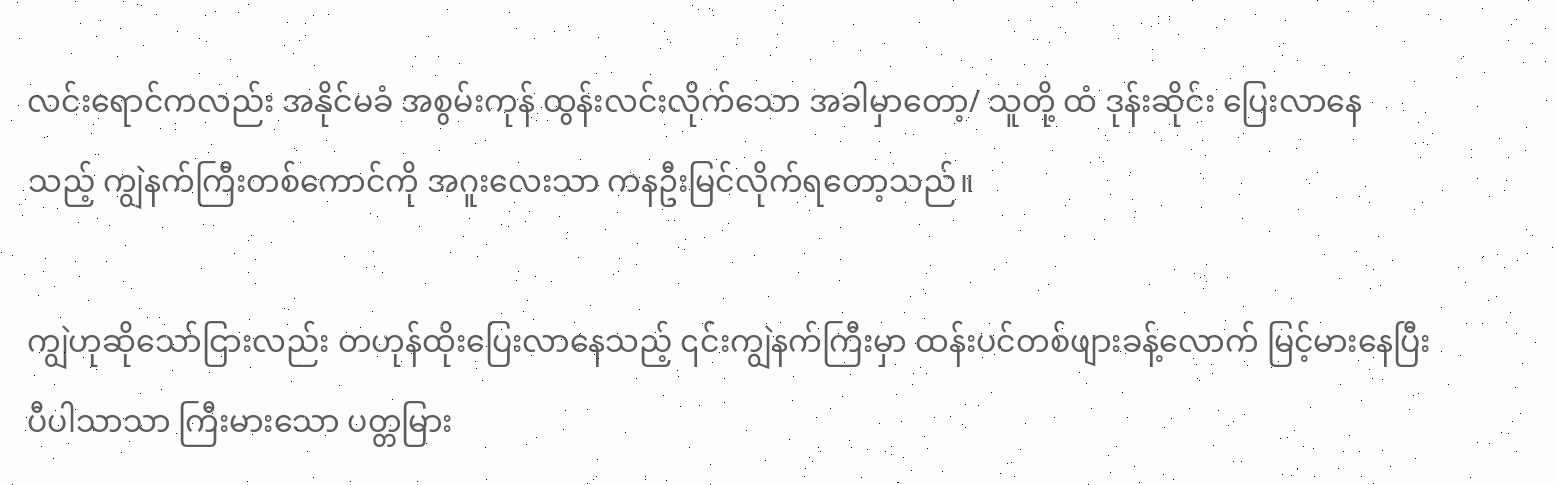လင်းရောင်ကလည်း အနိုင်မခံ အစွမ်းကုန် ထွန်းလင်းလိုက်သော အခါမှာတော့/ သူတို့ ထံ ဒုန်းဆိုင်း ပြေးလာနေ သည့် ကျွဲနက်ကြီးတစ်ကောင်ကို အဂူးလေးသာ ကနဦးမြင်လိုက်ရတော့သည်။

ကျွဲဟုဆိုသော်ငြားလည်း တဟုန်ထိုးပြေးလာနေသည့် ၎င်းကျွဲနက်ကြီးမှာ ထန်းပင်တစ်ဖျားခန့်လောက် မြင့်မားနေပြီး ပီပါသာသာ ကြီးမားသော ပတ္တမြား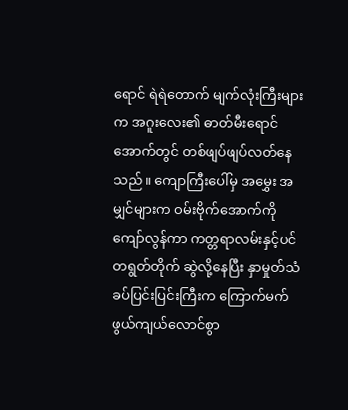ရောင် ရဲရဲတောက် မျက်လုံးကြီးများက အဂူးလေး၏ ဓာတ်မီးရောင် အောက်တွင် တစ်ဖျပ်ဖျပ်လတ်နေသည်။ ကျောကြီးပေါ်မှ အမွှေး အမျှင်များက ဝမ်းဗိုက်အောက်ကိုကျော်လွန်ကာ ကတ္တရာလမ်းနှင့်ပင် တရွတ်တိုက် ဆွဲလို့နေပြီး နှာမှုတ်သံ ခပ်ပြင်းပြင်းကြီးက ကြောက်မက်ဖွယ်ကျယ်လောင်စွာ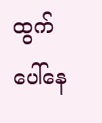ထွက်ပေါ်နေ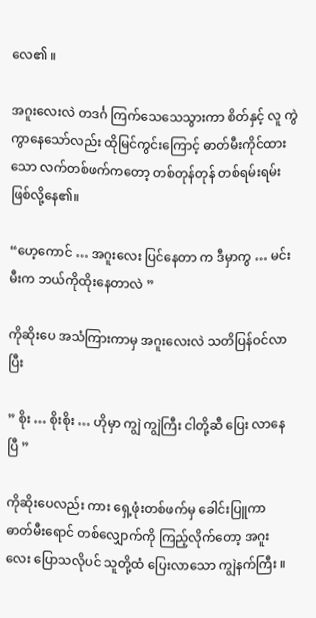လေ၏ ။

အဂူးလေးလဲ တဒင်္ဂ ကြက်သေသေသွားကာ စိတ်နှင့် လူ ကွဲကွာနေသော်လည်း ထိုမြင်ကွင်းကြောင့် ဓာတ်မီးကိုင်ထားသော လက်တစ်ဖက်ကတော့ တစ်တုန်တုန် တစ်ရမ်းရမ်းဖြစ်လို့နေ၏။

“ဟေ့ကောင် … အဂူးလေး ပြင်နေတာ က ဒီမှာကွ … မင်းမီးက ဘယ်ကိုထိုးနေတာလဲ ”

ကိုဆိုးပေ အသံကြားကာမှ အဂူးလေးလဲ သတိပြန်ဝင်လာပြီး

” စိုး … စိုးစိုး … ဟိုမှာ ကျွဲ ကျွဲကြီး ငါတို့ဆီ ပြေး လာနေပြီ ”

ကိုဆိုးပေလည်း ကား ရှေ့ဖုံးတစ်ဖက်မှ ခေါင်းပြူကာ ဓာတ်မီးရောင် တစ်လျှောက်ကို ကြည့်လိုက်တော့ အဂူးလေး ပြောသလိုပင် သူတို့ထံ ပြေးလာသော ကျွဲနက်ကြီး ။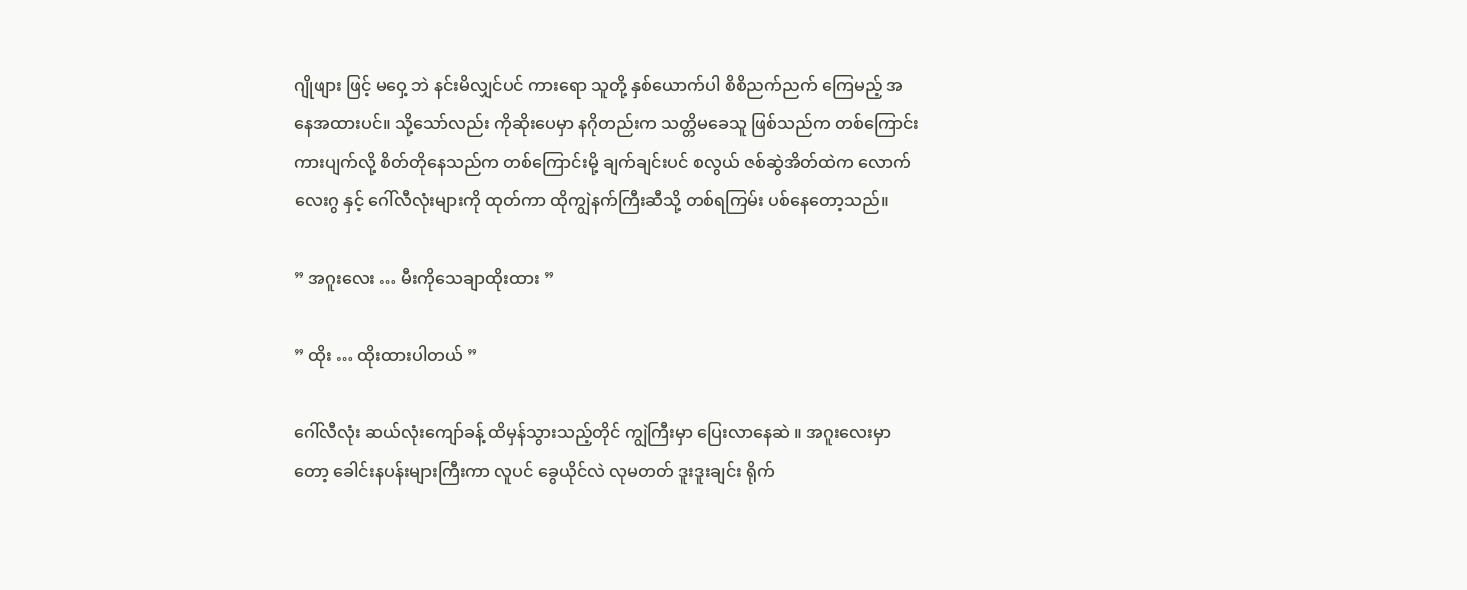ဂျိုဖျား ဖြင့် မဝှေ့ ဘဲ နင်းမိလျှင်ပင် ကားရော သူတို့ နှစ်ယောက်ပါ စိစိညက်ညက် ကြေမည့် အနေအထားပင်။ သို့သော်လည်း ကိုဆိုး‌ပေမှာ နဂိုတည်းက သတ္တိမခေသူ ဖြစ်သည်က တစ်ကြောင်း ကားပျက်လို့ စိတ်တိုနေသည်က တစ်ကြောင်းမို့ ချက်ချင်းပင် စလွယ် ဇစ်ဆွဲအိတ်ထဲက လောက်လေးဂွ နှင့် ဂေါ်လီလုံးများကို ထုတ်ကာ ထိုကျွဲနက်ကြီးဆီသို့ တစ်ရကြမ်း ပစ်နေတော့သည်။

” အဂူးလေး … မီးကိုသေချာထိုးထား ”

” ထိုး … ထိုးထားပါတယ် ”

ဂေါ်လီလုံး ဆယ်လုံးကျော်ခန့် ထိမှန်သွားသည့်တိုင် ကျွဲကြီးမှာ ပြေးလာနေဆဲ ။ အဂူးလေးမှာတော့ ခေါင်းနပန်းများကြီးကာ လူပင် ခွေယိုင်လဲ လုမတတ် ဒူးဒူးချင်း ရိုက်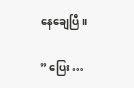နေချေပြီ။

” ပြေး …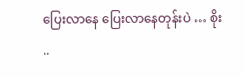ပြေးလာနေ ပြေးလာနေတုန်းပဲ … စိုး ..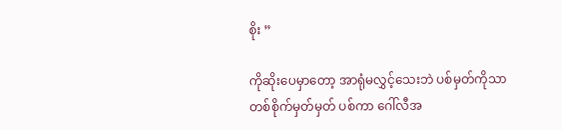စိုး ”

ကိုဆိုးပေမှာတော့ အာရုံမလွှင့်သေးဘဲ ပစ်မှတ်ကိုသာ တစ်စိုက်မှတ်မှတ် ပစ်ကာ ဂေါ်လီအ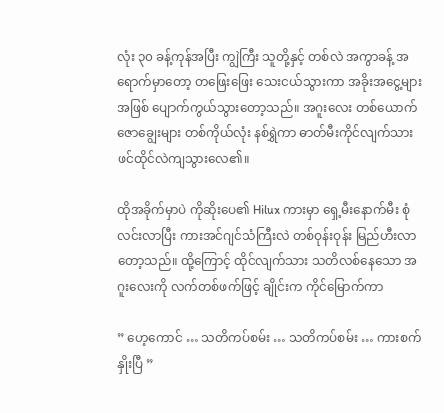လုံး ၃၀ ခန့်ကုန်အပြီး ကျွဲကြီး သူတို့နှင့် တစ်လဲ အကွာခန့် အရောက်မှာတော့ တဖြေးဖြေး သေးငယ်သွားကာ အခိုးအငွေ့များ အဖြစ် ပျောက်ကွယ်သွားတော့သည်။ အဂူးလေး တစ်ယောက် ဇောချွေးများ တစ်ကိုယ်လုံး နစ်ရွှဲကာ ဓာတ်မီးကိုင်လျက်သား ဖင်ထိုင်လဲကျသွားလေ၏။

ထိုအခိုက်မှာပဲ ကိုဆိုးပေ၏ Hilux ကားမှာ ရှေ့မီးနောက်မီး စုံလင်းလာပြီး ကားအင်ဂျင်သံကြီးလဲ တစ်ဝုန်းဝုန်း မြည်ဟီးလာတော့သည်။ ထို့ကြောင့် ထိုင်လျက်သား သတိလစ်နေသော အဂူးလေးကို လက်တစ်ဖက်ဖြင့် ချိုင်းက ကိုင်မြောက်ကာ

” ဟေ့ကောင် … သတိကပ်စမ်း … သတိကပ်စမ်း … ကားစက်နှိုးပြီ ”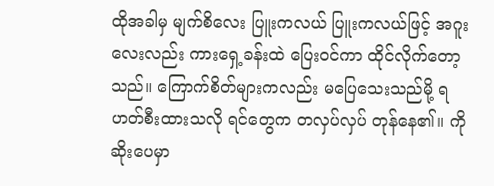ထိုအခါမှ မျက်စိလေး ပြူးကလယ် ပြူးကလယ်ဖြင့် အဂူးလေးလည်း ကားရှေ့ခန်းထဲ ပြေးဝင်ကာ ထိုင်လိုက်တော့သည်။ ကြောက်စိတ်များကလည်း မပြေသေးသည်မို့ ရဟတ်စီးထားသလို ရင်တွေက တလှပ်လှပ် တုန်နေ၏။ ကိုဆိုးပေမှာ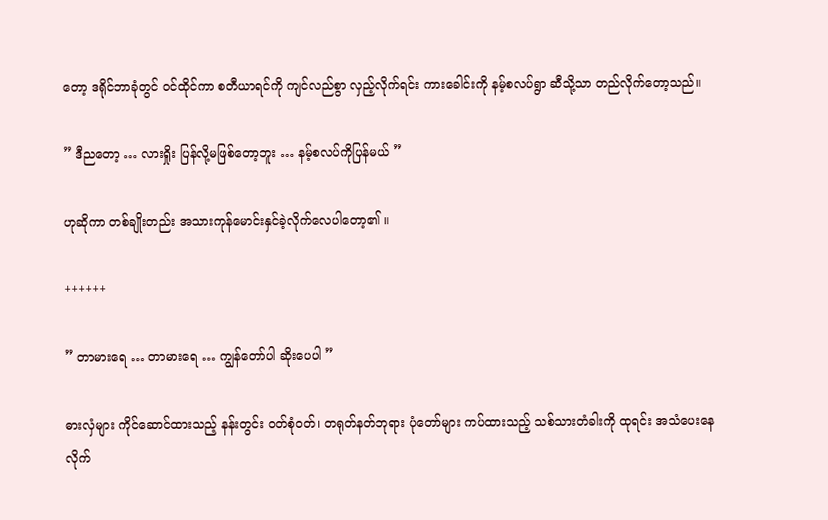တော့ ဒရိုင်ဘာခုံတွင် ဝင်ထိုင်ကာ စတီယာရင်ကို ကျင်လည်စွာ လှည့်လိုက်ရင်း ကားခေါင်းကို နမ့်စလပ်ရွာ ဆီသို့သာ တည်လိုက်တော့သည်။

” ဒီညတော့ … လားရှိုး ပြန်လို့မဖြစ်တော့ဘူး … နမ့်စလပ်ကိုပြန်မယ် ”

ဟုဆိုကာ တစ်ချိုးတည်း အသားကုန်မောင်းနှင်ခဲ့လိုက်လေပါတော့၏ ။

++++++

” တာမားရေ … တာမားရေ … ကျွန်တော်ပါ ဆိုးပေပါ ”

ဓားလှံများ ကိုင်ဆောင်ထားသည့် နန်းတွင်း ဝတ်စုံဝတ်၊ တရုတ်နတ်ဘုရား ပုံတော်များ ကပ်ထားသည့် သစ်သားတံခါးကို ထုရင်း အသံပေးနေလိုက်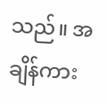သည်။ အချိန်ကား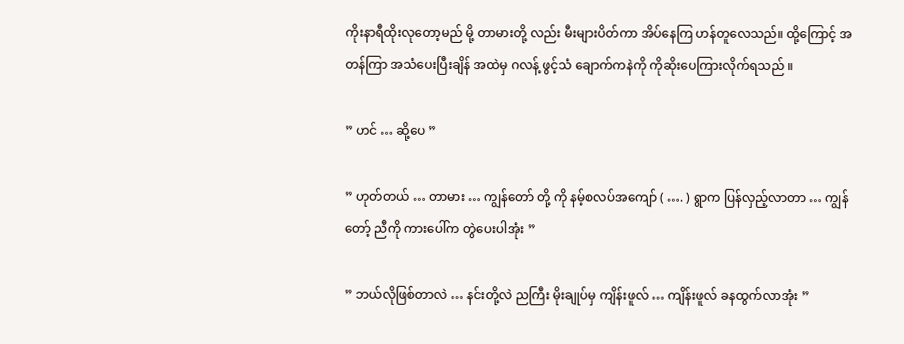ကိုးနာရီထိုးလုတော့မည် မို့ တာမားတို့ လည်း မီးများပိတ်ကာ အိပ်နေကြ ဟန်တူလေသည်။ ထို့ကြောင့် အတန်ကြာ အသံပေးပြီးချိန် အထဲမှ ဂလန့် ဖွင့်သံ ချောက်ကနဲကို ကိုဆိုးပေကြားလိုက်ရသည် ။

” ဟင် … ဆို့ပေ ”

” ဟုတ်တယ် … တာမား … ကျွန်တော် တို့ ကို နမ့်စလပ်အကျော် ( …. ) ရွာက ပြန်လှည့်လာတာ … ကျွန်တော့် ညီကို ကားပေါ်က ‌တွဲပေးပါအုံး ”

” ဘယ်လိုဖြစ်တာလဲ … နင်းတို့လဲ ညကြီး မိုးချုပ်မှ ကျိန်းဖူလ် … ကျိန်းဖူလ် ခနထွက်လာအုံး ”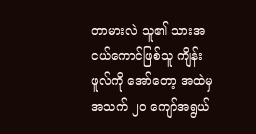တာမားလဲ သူ၏ သားအငယ်ကောင်ဖြစ်သူ ကျိန်းဖူလ်ကို အော်တော့ အထဲမှ အသက် ၂၀ ကျော်အရွယ်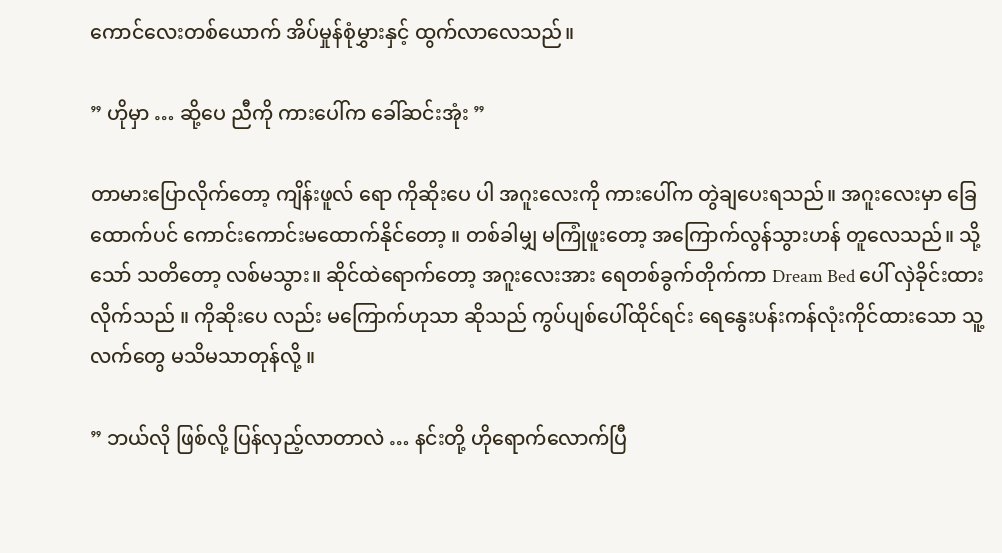ကောင်လေးတစ်ယောက် အိပ်မှုန်စုံမွှားနှင့် ထွက်လာလေသည်။

” ဟိုမှာ … ဆို့ပေ ညီကို ကားပေါ်က ခေါ်ဆင်းအုံး ”

တာမားပြောလိုက်တော့ ကျိန်းဖူလ် ရော ကိုဆိုးပေ ပါ အဂူးလေးကို ကားပေါ်က တွဲချပေးရသည်။ အဂူးလေးမှာ ခြေထောက်ပင် ကောင်းကောင်းမထောက်နိုင်တော့ ။ တစ်ခါမျှ မကြုံဖူးတော့ အကြောက်လွန်သွားဟန် တူလေသည်။ သို့သော် သတိတော့ လစ်မသွား။ ဆိုင်ထဲရောက်တော့ အဂူးလေးအား ရေတစ်ခွက်တိုက်ကာ Dream Bed ပေါ် လှဲခိုင်းထားလိုက်သည် ။ ကိုဆိုးပေ လည်း မကြောက်ဟုသာ ဆိုသည် ကွပ်ပျစ်ပေါ်ထိုင်ရင်း ရေနွေးပန်းကန်လုံးကိုင်ထားသော သူ့လက်တွေ မသိမသာတုန်‌လို့ ။

” ဘယ်လို ဖြစ်လို့ ပြန်လှည့်လာတာလဲ … နင်းတို့ ဟိုရောက်လောက်ပြီ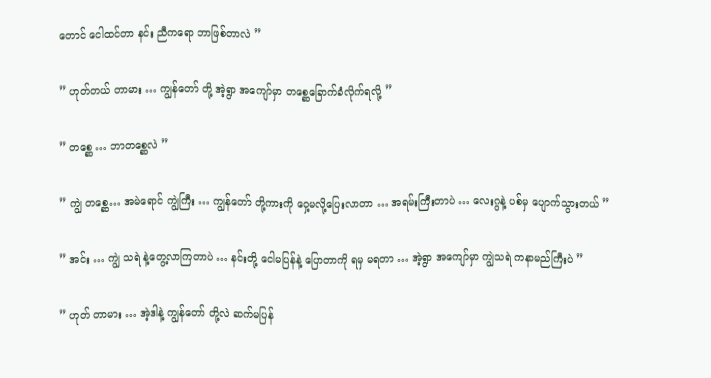တောင် ငေါထင်တာ နင်း ညီကရော ဘာဖြစ်တာလဲ ”

” ဟုတ်တယ် တာမား … ကျွန်တော် တို့ အဲ့ရွာ အကျော်မှာ တစ္ဆေခြောက်ခံလိုက်ရလို့ ”

” တစ္ဆေ … ဘာတစ္ဆေလဲ ”

” ကျွဲ တစ္ဆေ… အမဲရောင် ကျွဲကြီး … ကျွန်တော် တို့ကားကို ဝှေ့မလို့ပြေးလာတာ … အရမ်းကြီးတာပဲ … လေးဂွနဲ့ ပစ်မှ ပျောက်သွားတယ် ”

” အင်း … ကျွဲ သရဲ နဲ့တွေ့လာကြတာပဲ … နင်းတို့ ငေါမပြန်နဲ့ ပြောတာကို ရမှ မရတာ … အဲ့ရွာ အကျော်မှာ ကျွဲသရဲ ကနာမည်ကြီးပဲ ”

” ဟုတ် တာမား … အဲ့ဒါနဲ့ ကျွန်တော် တို့လဲ ဆက်မပြန်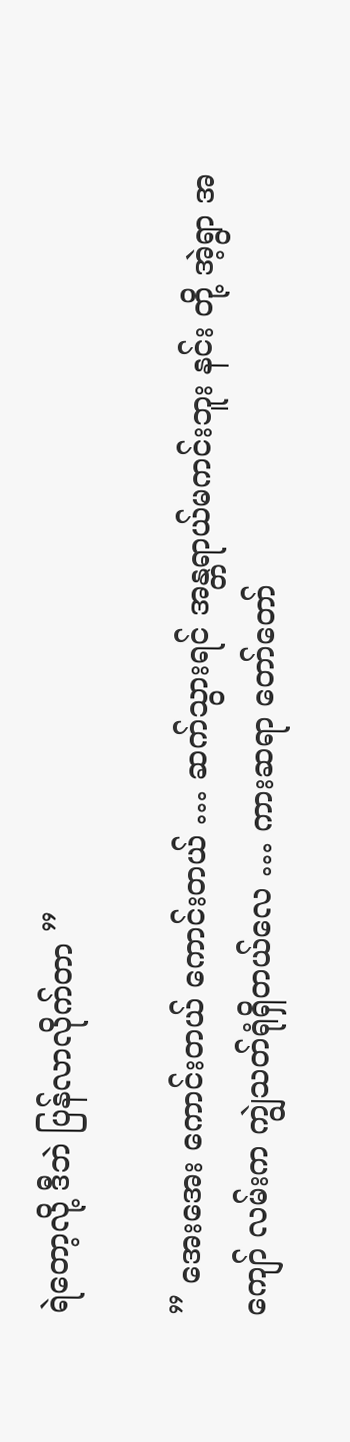ရဲတော့လို့ ဒီဘဲ ပြန်လာလိုက်တာ ”

” အေးအေး ကောင်းတယ် ကောင်းတယ် … ဆက်သွားရင် အန္တရာယ်မကင်းဘူး နင်း တို့ အဲ့ရွာ အကျော် လမ်းက ကျွဲသတ်ရုံရှိတယ်လေ … ကားဆရာ တော်တော်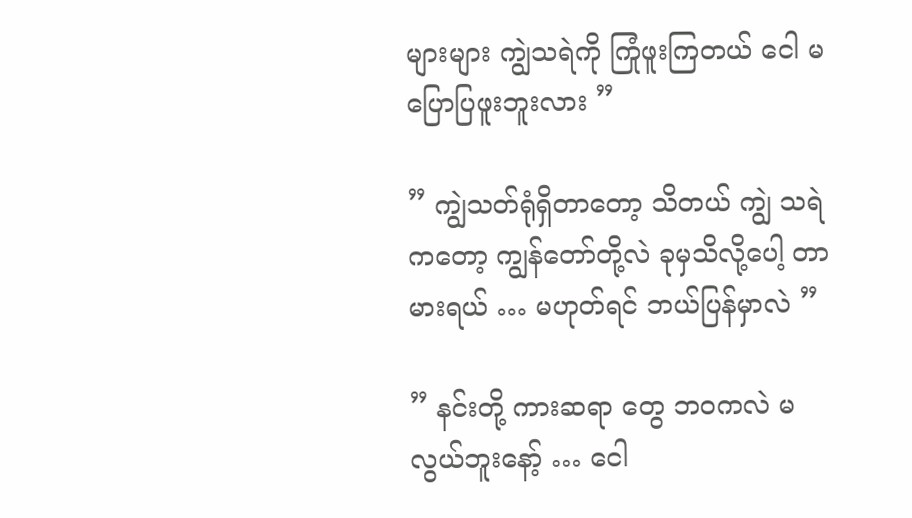များများ ကျွဲသရဲကို ကြုံဖူးကြတယ် ငေါ မပြောပြဖူးဘူးလား ”

” ကျွဲသတ်ရုံရှိတာတော့ သိတယ် ကျွဲ သရဲ ကတော့ ကျွန်တော်တို့လဲ ခုမှသိလို့ပေါ့ တာမားရယ် … မဟုတ်ရင် ဘယ်ပြန်မှာလဲ ”

” နင်းတို့ ကားဆရာ တွေ ဘဝကလဲ မလွယ်ဘူးနော့် … ငေါ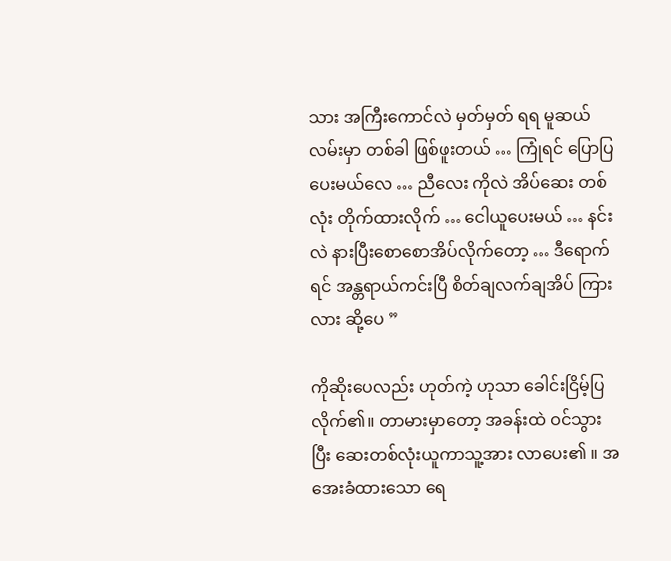သား အကြီးကောင်လဲ မှတ်မှတ် ရရ မူဆယ်လမ်းမှာ တစ်ခါ ဖြစ်ဖူးတယ် … ကြုံရင် ပြောပြပေးမယ်လေ … ညီလေး ကိုလဲ ‌အိပ်ဆေး တစ်လုံး တိုက်ထားလိုက် … ငေါယူပေးမယ် … နင်းလဲ နားပြီးစောစောအိပ်လိုက်တော့ … ဒီရောက်ရင် အန္တရာယ်ကင်းပြီ စိတ်ချလက်ချအိပ် ကြားလား ဆို့ပေ ”

ကိုဆိုးပေလည်း ဟုတ်ကဲ့ ဟုသာ ခေါင်းငြိမ့်ပြလိုက်၏။ တာမားမှာတော့ အခန်းထဲ ဝင်သွားပြီး ဆေးတစ်လုံးယူကာသူ့အား လာပေး၏ ။ အအေးခံထားသော ရေ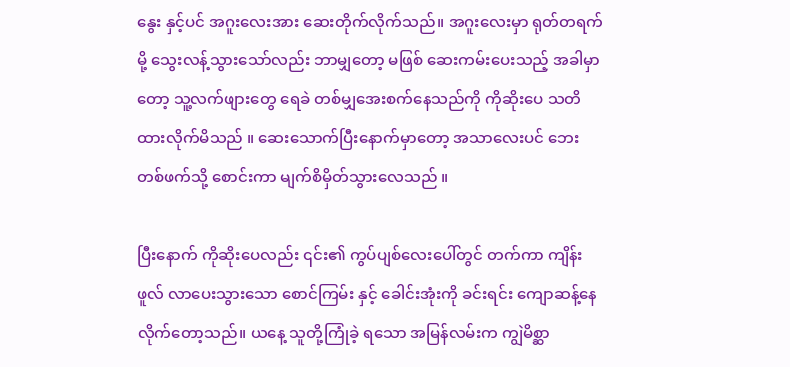နွေး နှင့်ပင် အဂူးလေးအား ဆေးတိုက်လိုက်သည်။ အဂူးလေးမှာ ရုတ်တရက်မို့ သွေးလန့်သွားသော်လည်း ဘာမျှတော့ မဖြစ် ဆေးကမ်းပေးသည့် အခါမှာတော့ သူ့လက်ဖျားတွေ ရေခဲ တစ်မျှအေးစက်နေသည်ကို ကိုဆိုးပေ သတိထားလိုက်မိသည် ။ ဆေးသောက်ပြီးနောက်မှာတော့ အသာလေးပင် ဘေးတစ်ဖက်သို့ စောင်းကာ မျက်စိမှိတ်သွားလေသည် ။

ပြီးနောက် ကိုဆိုးပေလည်း ၎င်း၏ ကွပ်ပျစ်လေးပေါ်တွင် တက်ကာ ကျိန်းဖူလ် လာပေးသွားသော စောင်ကြမ်း နှင့် ခေါင်းအုံးကို ခင်းရင်း ကျောဆန့်နေလိုက်တော့သည်။ ယနေ့ သူတို့ကြုံခဲ့ ရသော အမြန်လမ်းက ကျွဲမိစ္ဆာ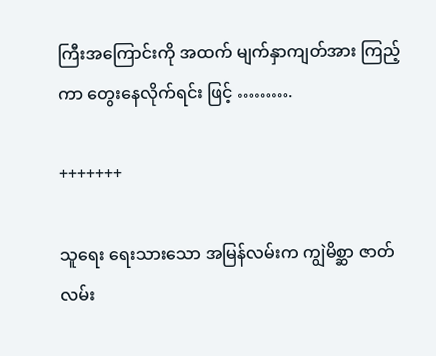ကြီးအကြောင်းကို အထက် မျက်နှာကျတ်အား ကြည့်ကာ တွေးနေလိုက်ရင်း ဖြင့် ……….

+++++++

သူရေး ရေးသားသော အမြန်လမ်းက ကျွဲမိစ္ဆာ ဇာတ်လမ်း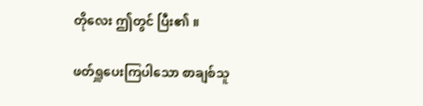တိုလေး ဤတွင် ပြီး၏ ။

ဖတ်ရှူပေးကြပါသော စာချစ်သူ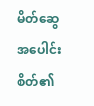မိတ်ဆွေ အပေါင်း စိတ်၏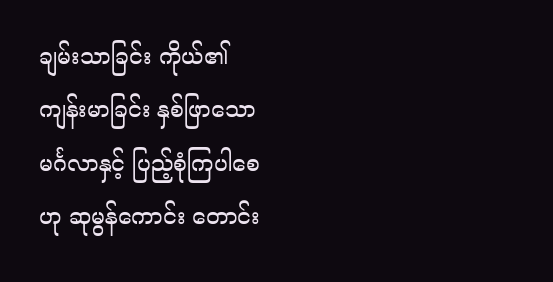ချမ်းသာခြင်း ကိုယ်၏ ကျန်းမာခြင်း နှစ်ဖြာသော မင်္ဂလာနှင့် ပြည့်စုံကြပါစေဟု ဆုမွန်ကောင်း တောင်း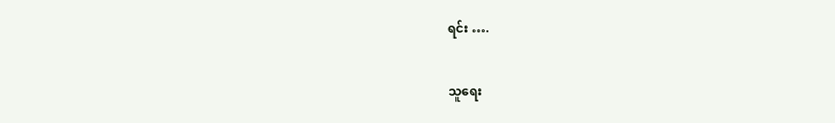ရင်း ….

သူရေး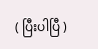( ပြီးပါပြီ )